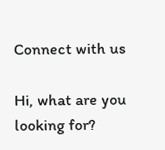Connect with us

Hi, what are you looking for?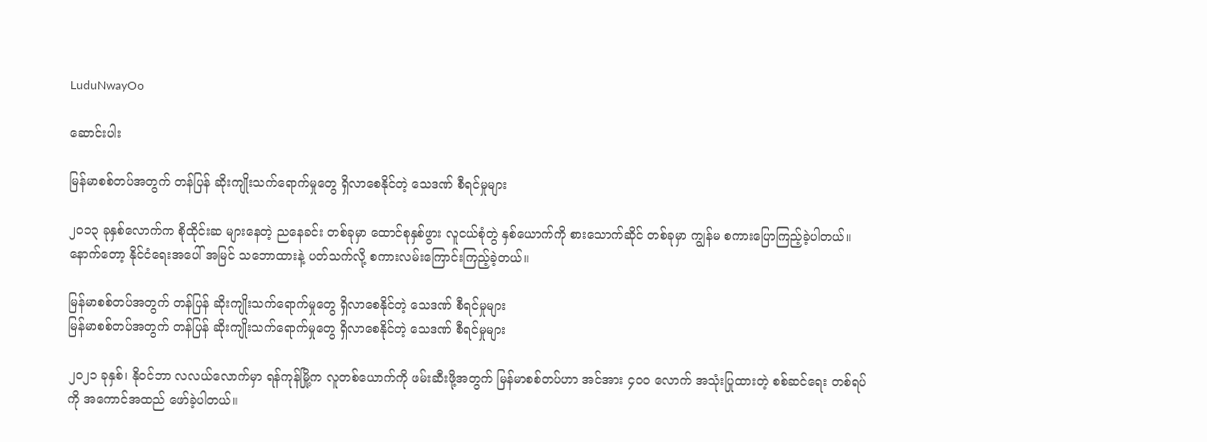LuduNwayOo

ဆောင်းပါး

မြန်မာစစ်တပ်အတွက် တန်ပြန် ဆိုးကျိုးသက်ရောက်မှုတွေ ရှိလာစေနိုင်တဲ့ သေဒဏ် စီရင်မှုများ

၂၀၁၃ ခုနှစ်လောက်က စိုထိုင်းဆ များနေတဲ့ ညနေခင်း တစ်ခုမှာ ထောင်စုနှစ်ဖွား လူငယ်စုံတွဲ နှစ်ယောက်ကို စားသောက်ဆိုင် တစ်ခုမှာ ကျွန်မ စကားပြောကြည့်ခဲ့ပါတယ်။ နောက်တော့ နိုင်ငံရေးအပေါ် အမြင် သဘောထားနဲ့ ပတ်သက်လို့ စကားလမ်းကြောင်းကြည့်ခဲ့တယ်။

မြန်မာစစ်တပ်အတွက် တန်ပြန် ဆိုးကျိုးသက်ရောက်မှုတွေ ရှိလာစေနိုင်တဲ့ သေဒဏ် စီရင်မှုများ
မြန်မာစစ်တပ်အတွက် တန်ပြန် ဆိုးကျိုးသက်ရောက်မှုတွေ ရှိလာစေနိုင်တဲ့ သေဒဏ် စီရင်မှုများ

၂၀၂၁ ခုနှစ်၊ နိုဝင်ဘာ လလယ်လောက်မှာ ရန်ကုန်မြို့က လူတစ်ယောက်ကို ဖမ်းဆီးဖို့အတွက် မြန်မာစစ်တပ်ဟာ အင်အား ၄၀၀ လောက် အသုံးပြုထားတဲ့ စစ်ဆင်ရေး တစ်ရပ်ကို အကောင်အထည် ဖော်ခဲ့ပါတယ်။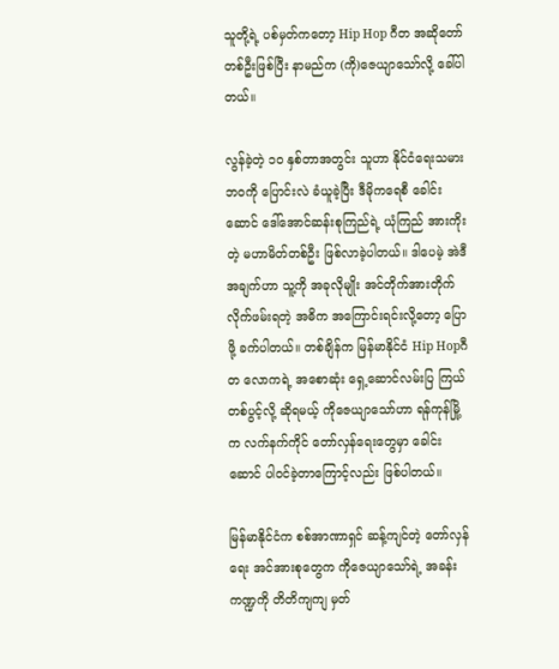သူတို့ရဲ့ ပစ်မှတ်ကတော့ Hip Hop ဂီတ အဆိုတော် တစ်ဦးဖြစ်ပြီး နာမည်က (ကို)ဇေယျာသော်လို့ ခေါ်ပါတယ်။

လွန်ခဲ့တဲ့ ၁၀ နှစ်တာအတွင်း သူဟာ နိုင်ငံရေးသမား ဘဝကို ပြောင်းလဲ ခံယူခဲ့ပြီး ဒီမိုကရေစီ ခေါင်းဆောင် ဒေါ်အောင်ဆန်းစုကြည်ရဲ့ ယုံကြည် အားကိုးတဲ့ မဟာမိတ်တစ်ဦး ဖြစ်လာခဲ့ပါတယ်။ ဒါပေမဲ့ အဲဒီအချက်ဟာ သူ့ကို အခုလိုမျိုး အင်တိုက်အားတိုက် လိုက်ဖမ်းရတဲ့ အဓိက အကြောင်းရင်းလို့တော့ ပြောဖို့ ခက်ပါတယ်။ တစ်ချိန်က မြန်မာနိုင်ငံ Hip Hopဂီတ လောကရဲ့ အစောဆုံး ရှေ့ဆောင်လမ်းပြ ကြယ်တစ်ပွင့်လို့ ဆိုရမယ့် ကိုဇေယျာသော်ဟာ ရန်ကုန်မြို့က လက်နက်ကိုင် တော်လှန်ရေးတွေမှာ ခေါင်းဆောင် ပါဝင်ခဲ့တာကြောင့်လည်း ဖြစ်ပါတယ်။

မြန်မာနိုင်ငံက စစ်အာဏာရှင် ဆန့်ကျင်တဲ့ တော်လှန်ရေး အင်အားစုတွေက ကိုဇေယျာသော်ရဲ့ အခန်းကဏ္ဍကို တိတိကျကျ မှတ်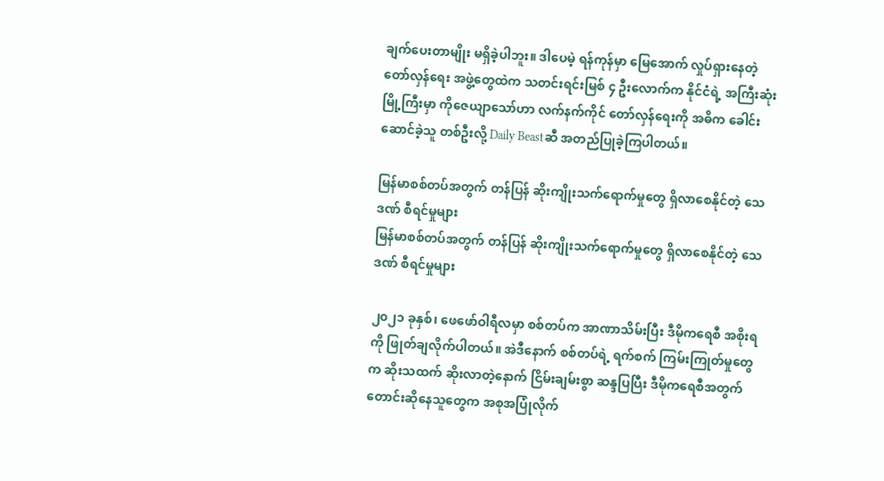ချက်ပေးတာမျိုး မရှိခဲ့ပါဘူး။ ဒါပေမဲ့ ရန်ကုန်မှာ မြေအောက် လှုပ်ရှားနေတဲ့ တော်လှန်ရေး အဖွဲ့တွေထဲက သတင်းရင်းမြစ် ၄ ဦးလောက်က နိုင်ငံရဲ့ အကြီးဆုံး မြို့ကြီးမှာ ကိုဇေယျာသော်ဟာ လက်နက်ကိုင် တော်လှန်ရေးကို အဓိက ခေါင်းဆောင်ခဲ့သူ တစ်ဦးလို့ Daily Beastဆီ အတည်ပြုခဲ့ကြပါတယ်။

မြန်မာစစ်တပ်အတွက် တန်ပြန် ဆိုးကျိုးသက်ရောက်မှုတွေ ရှိလာစေနိုင်တဲ့ သေဒဏ် စီရင်မှုများ
မြန်မာစစ်တပ်အတွက် တန်ပြန် ဆိုးကျိုးသက်ရောက်မှုတွေ ရှိလာစေနိုင်တဲ့ သေဒဏ် စီရင်မှုများ

၂၀၂၁ ခုနှစ်၊ ဖေဖော်ဝါရီလမှာ စစ်တပ်က အာဏာသိမ်းပြီး ဒီမိုကရေစီ အစိုးရကို ဖြုတ်ချလိုက်ပါတယ်။ အဲဒီနောက် စစ်တပ်ရဲ့ ရက်စက် ကြမ်းကြုတ်မှုတွေက ဆိုးသထက် ဆိုးလာတဲ့နောက် ငြိမ်းချမ်းစွာ ဆန္ဒပြပြီး ဒီမိုကရေစီအတွက် တောင်းဆိုနေသူတွေက အစုအပြုံလိုက်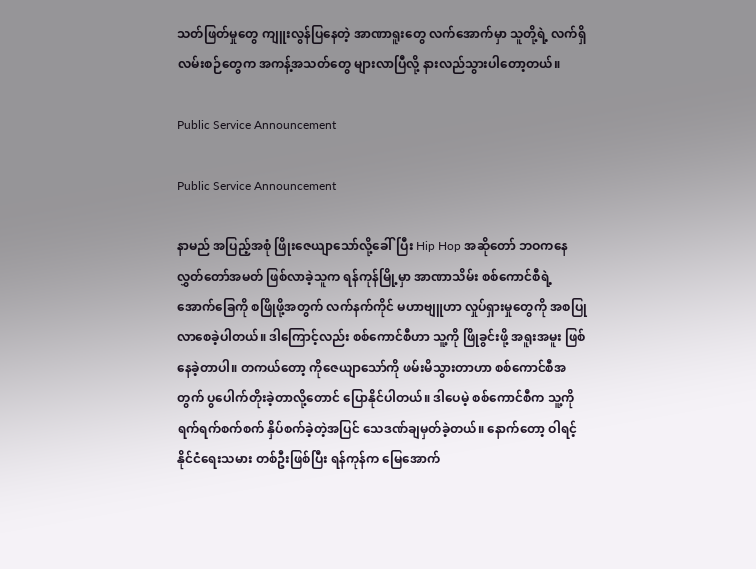သတ်ဖြတ်မှုတွေ ကျူးလွန်ပြနေတဲ့ အာဏာရူးတွေ လက်အောက်မှာ သူတို့ရဲ့ လက်ရှိ လမ်းစဉ်တွေက အကန့်အသတ်တွေ များလာပြီလို့ နားလည်သွားပါတော့တယ်။

Public Service Announcement

Public Service Announcement

နာမည် အပြည့်အစုံ ဖြိုးဇေယျာသော်လို့ခေါ်ပြီး Hip Hop အဆိုတော် ဘဝကနေ လွှတ်တော်အမတ် ဖြစ်လာခဲ့သူက ရန်ကုန်မြို့မှာ အာဏာသိမ်း စစ်ကောင်စီရဲ့ အောက်ခြေကို စဖြိုဖို့အတွက် လက်နက်ကိုင် မဟာဗျူဟာ လှုပ်ရှားမှုတွေကို အစပြုလာစေခဲ့ပါတယ်။ ဒါကြောင့်လည်း စစ်ကောင်စီဟာ သူ့ကို ဖြိုခွင်းဖို့ အရူးအမူး ဖြစ်နေခဲ့တာပါ။ တကယ်တော့ ကိုဇေယျာသော်ကို ဖမ်းမိသွားတာဟာ စစ်ကောင်စီအတွက် ပွပေါက်တိုးခဲ့တာလို့တောင် ပြောနိုင်ပါတယ်။ ဒါပေမဲ့ စစ်ကောင်စီက သူ့ကို ရက်ရက်စက်စက် နှိပ်စက်ခဲ့တဲ့အပြင် သေဒဏ်ချမှတ်ခဲ့တယ်။ နောက်တော့ ဝါရင့် နိုင်ငံရေးသမား တစ်ဦးဖြစ်ပြီး ရန်ကုန်က မြေအောက်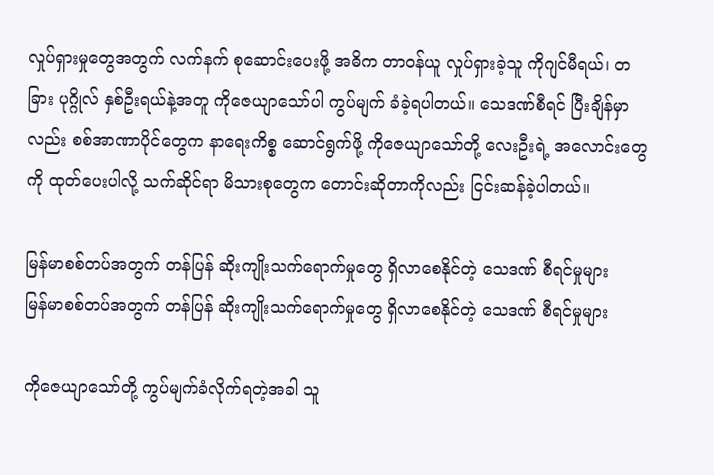လှုပ်ရှားမှုတွေအတွက် လက်နက် စုဆောင်းပေးဖို့ အဓိက တာဝန်ယူ လှုပ်ရှားခဲ့သူ ကိုဂျင်မီရယ်၊ တခြား ပုဂ္ဂိုလ် နှစ်ဦးရယ်နဲ့အတူ ကိုဇေယျာသော်ပါ ကွပ်မျက် ခံခဲ့ရပါတယ်။ သေဒဏ်စီရင် ပြီးချိန်မှာလည်း စစ်အာဏာပိုင်တွေက နာရေးကိစ္စ ဆောင်ရွက်ဖို့ ကိုဇေယျာသော်တို့ လေးဦးရဲ့ အလောင်းတွေကို ထုတ်ပေးပါလို့ သက်ဆိုင်ရာ မိသားစုတွေက တောင်းဆိုတာကိုလည်း ငြင်းဆန်ခဲ့ပါတယ်။

မြန်မာစစ်တပ်အတွက် တန်ပြန် ဆိုးကျိုးသက်ရောက်မှုတွေ ရှိလာစေနိုင်တဲ့ သေဒဏ် စီရင်မှုများ
မြန်မာစစ်တပ်အတွက် တန်ပြန် ဆိုးကျိုးသက်ရောက်မှုတွေ ရှိလာစေနိုင်တဲ့ သေဒဏ် စီရင်မှုများ

ကိုဇေယျာသော်တို့ ကွပ်မျက်ခံလိုက်ရတဲ့အခါ သူ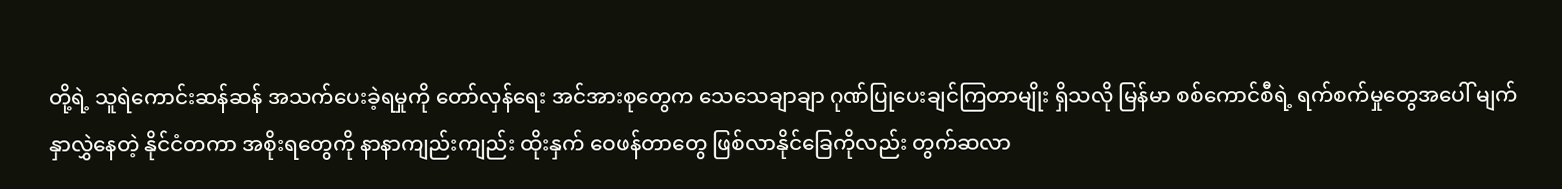တို့ရဲ့ သူရဲကောင်းဆန်ဆန် အသက်ပေးခဲ့ရမှုကို တော်လှန်ရေး အင်အားစုတွေက သေသေချာချာ ဂုဏ်ပြုပေးချင်ကြတာမျိုး ရှိသလို မြန်မာ စစ်ကောင်စီရဲ့ ရက်စက်မှုတွေအပေါ် မျက်နှာလွှဲနေတဲ့ နိုင်ငံတကာ အစိုးရတွေကို နာနာကျည်းကျည်း ထိုးနှက် ဝေဖန်တာတွေ ဖြစ်လာနိုင်ခြေကိုလည်း တွက်ဆလာ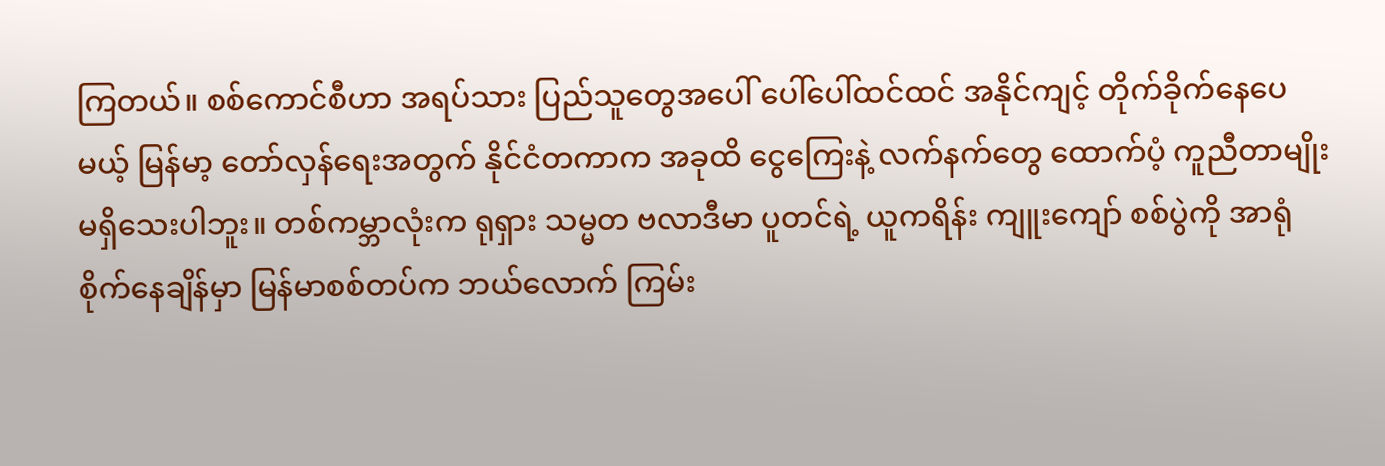ကြတယ်။ စစ်ကောင်စီဟာ အရပ်သား ပြည်သူတွေအပေါ် ပေါ်ပေါ်ထင်ထင် အနိုင်ကျင့် တိုက်ခိုက်နေပေမယ့် မြန်မာ့ တော်လှန်ရေးအတွက် နိုင်ငံတကာက အခုထိ ငွေကြေးနဲ့ လက်နက်တွေ ထောက်ပံ့ ကူညီတာမျိုး မရှိသေးပါဘူး။ တစ်ကမ္ဘာလုံးက ရုရှား သမ္မတ ဗလာဒီမာ ပူတင်ရဲ့ ယူကရိန်း ကျူးကျော် စစ်ပွဲကို အာရုံစိုက်နေချိန်မှာ မြန်မာစစ်တပ်က ဘယ်လောက် ကြမ်း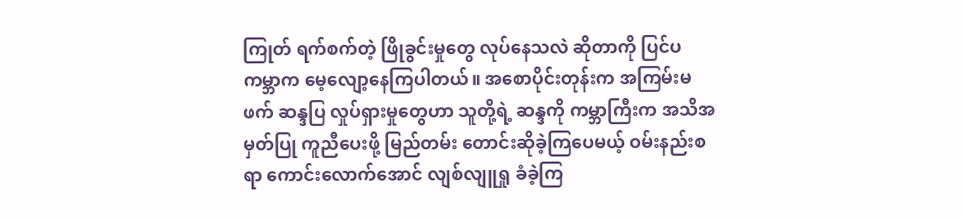ကြုတ် ရက်စက်တဲ့ ဖြိုခွင်းမှုတွေ လုပ်နေသလဲ ဆိုတာကို ပြင်ပကမ္ဘာက မေ့လျော့နေကြပါတယ်။ အစောပိုင်းတုန်းက အကြမ်းမဖက် ဆန္ဒပြ လှုပ်ရှားမှုတွေဟာ သူတို့ရဲ့ ဆန္ဒကို ကမ္ဘာကြီးက အသိအမှတ်ပြု ကူညီပေးဖို့ မြည်တမ်း တောင်းဆိုခဲ့ကြပေမယ့် ဝမ်းနည်းစရာ ကောင်းလောက်အောင် လျစ်လျူရှု ခံခဲ့ကြ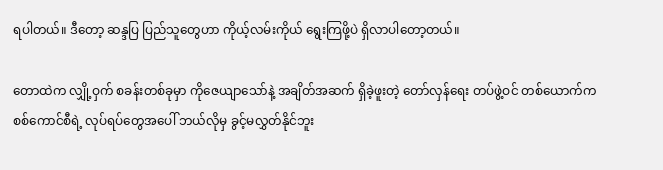ရပါတယ်။ ဒီတော့ ဆန္ဒပြ ပြည်သူတွေဟာ ကိုယ့်လမ်းကိုယ် ရွေးကြဖို့ပဲ ရှိလာပါတော့တယ်။

တောထဲက လျှို့ဝှက် စခန်းတစ်ခုမှာ ကိုဇေယျာသော်နဲ့ အချိတ်အဆက် ရှိခဲ့ဖူးတဲ့ တော်လှန်ရေး တပ်ဖွဲ့ဝင် တစ်ယောက်က စစ်ကောင်စီရဲ့ လုပ်ရပ်တွေအပေါ် ဘယ်လိုမှ ခွင့်မလွှတ်နိုင်ဘူး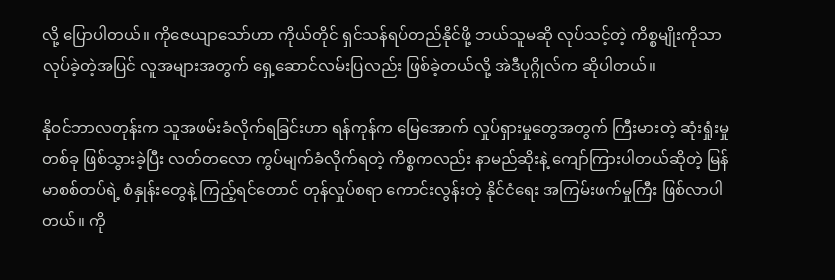လို့ ပြောပါတယ်။ ကိုဇေယျာသော်ဟာ ကိုယ်တိုင် ရှင်သန်ရပ်တည်နိုင်ဖို့ ဘယ်သူမဆို လုပ်သင့်တဲ့ ကိစ္စမျိုးကိုသာ လုပ်ခဲ့တဲ့အပြင် လူအများအတွက် ရှေ့ဆောင်လမ်းပြလည်း ဖြစ်ခဲ့တယ်လို့ အဲဒီပုဂ္ဂိုလ်က ဆိုပါတယ်။

နိုဝင်ဘာလတုန်းက သူအဖမ်းခံလိုက်ရခြင်းဟာ ရန်ကုန်က မြေအောက် လှုပ်ရှားမှုတွေအတွက် ကြီးမားတဲ့ ဆုံးရှုံးမှုတစ်ခု ဖြစ်သွားခဲ့ပြီး လတ်တလော ကွပ်မျက်ခံလိုက်ရတဲ့ ကိစ္စကလည်း နာမည်ဆိုးနဲ့ ကျော်ကြားပါတယ်ဆိုတဲ့ မြန်မာစစ်တပ်ရဲ့ စံနှုန်းတွေနဲ့ ကြည့်ရင်တောင် တုန်လှုပ်စရာ ကောင်းလွန်းတဲ့ နိုင်ငံရေး အကြမ်းဖက်မှုကြီး ဖြစ်လာပါတယ်။ ကို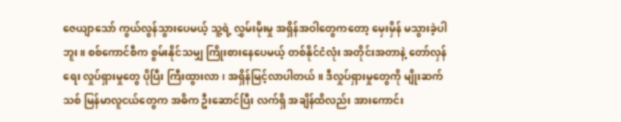ဇေယျာသော် ကွယ်လွန်သွားပေမယ့် သူ့ရဲ့ လွှမ်းမိုးမှု အရှိန်အဝါတွေကတော့ မှေးမှိန် မသွားခဲ့ပါဘူး။ စစ်ကောင်စီက စွမ်းနိုင်သမျှ ကြိုးစားနေပေမယ့် တစ်နိုင်ငံလုံး အတိုင်းအတာနဲ့ တော်လှန်ရေး လှုပ်ရှားမှုတွေ ပိုပြီး ကြီးထွားလာ၊ အရှိန်မြင့်လာပါတယ်။ ဒီလှုပ်ရှားမှုတွေကို မျိုးဆက်သစ် မြန်မာလူငယ်တွေက အဓိက ဦးဆောင်ပြီး လက်ရှိ အချိန်ထိလည်း အားကောင်း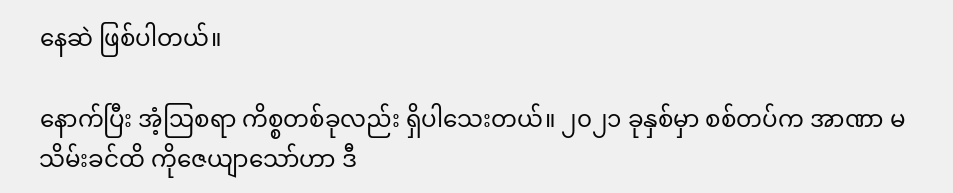နေဆဲ ဖြစ်ပါတယ်။

နောက်ပြီး အံ့ဩစရာ ကိစ္စတစ်ခုလည်း ရှိပါသေးတယ်။ ၂၀၂၁ ခုနှစ်မှာ စစ်တပ်က အာဏာ မသိမ်းခင်ထိ ကိုဇေယျာသော်ဟာ ဒီ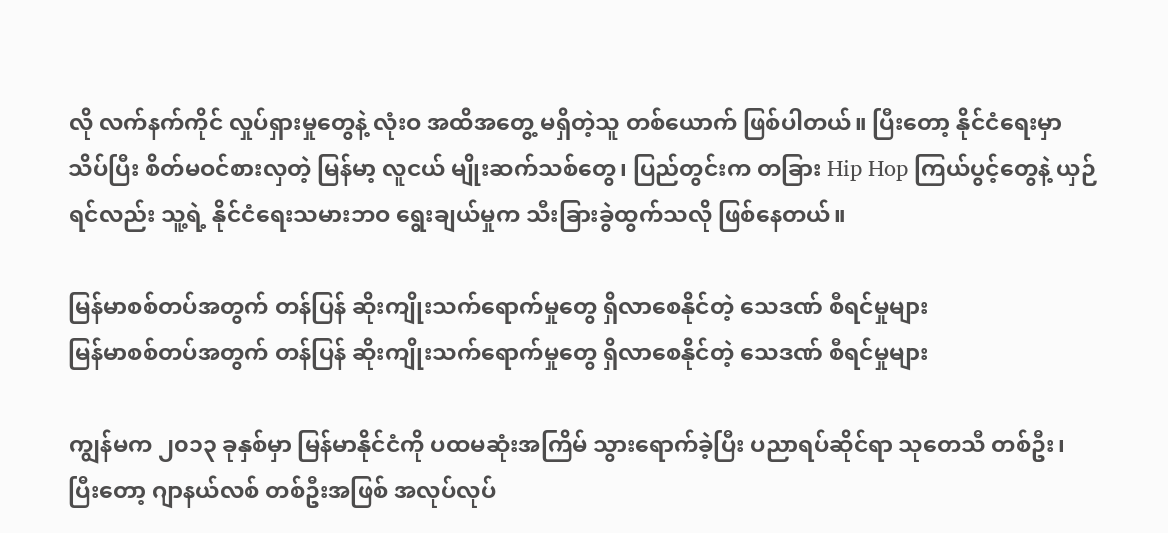လို လက်နက်ကိုင် လှုပ်ရှားမှုတွေနဲ့ လုံးဝ အထိအတွေ့ မရှိတဲ့သူ တစ်ယောက် ဖြစ်ပါတယ်။ ပြီးတော့ နိုင်ငံရေးမှာ သိပ်ပြီး စိတ်မဝင်စားလှတဲ့ မြန်မာ့ လူငယ် မျိုးဆက်သစ်တွေ၊ ပြည်တွင်းက တခြား Hip Hop ကြယ်ပွင့်တွေနဲ့ ယှဉ်ရင်လည်း သူ့ရဲ့ နိုင်ငံရေးသမားဘဝ ရွေးချယ်မှုက သီးခြားခွဲထွက်သလို ဖြစ်နေတယ်။

မြန်မာစစ်တပ်အတွက် တန်ပြန် ဆိုးကျိုးသက်ရောက်မှုတွေ ရှိလာစေနိုင်တဲ့ သေဒဏ် စီရင်မှုများ
မြန်မာစစ်တပ်အတွက် တန်ပြန် ဆိုးကျိုးသက်ရောက်မှုတွေ ရှိလာစေနိုင်တဲ့ သေဒဏ် စီရင်မှုများ

ကျွန်မက ၂၀၁၃ ခုနှစ်မှာ မြန်မာနိုင်ငံကို ပထမဆုံးအကြိမ် သွားရောက်ခဲ့ပြီး ပညာရပ်ဆိုင်ရာ သုတေသီ တစ်ဦး၊ ပြီးတော့ ဂျာနယ်လစ် တစ်ဦးအဖြစ် အလုပ်လုပ်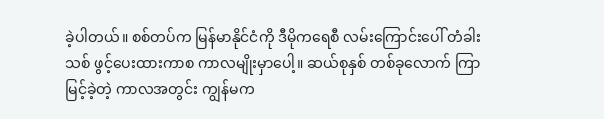ခဲ့ပါတယ်။ စစ်တပ်က မြန်မာနိုင်ငံကို ဒီမိုကရေစီ လမ်းကြောင်းပေါ် တံခါးသစ် ဖွင့်ပေးထားကာစ ကာလမျိုးမှာပေါ့။ ဆယ်စုနှစ် တစ်ခုလောက် ကြာမြင့်ခဲ့တဲ့ ကာလအတွင်း ကျွန်မက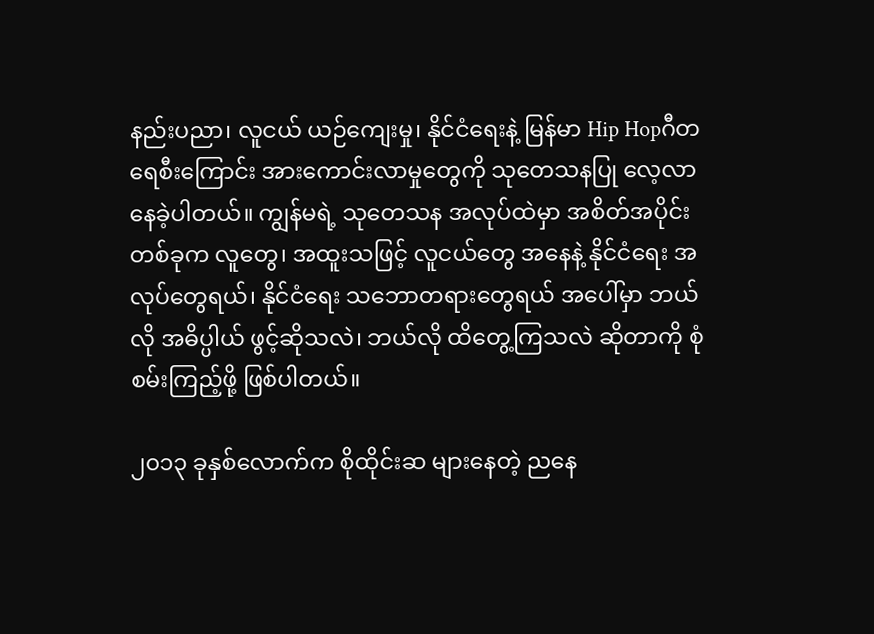နည်းပညာ၊ လူငယ် ယဉ်ကျေးမှု၊ နိုင်ငံရေးနဲ့ မြန်မာ Hip Hopဂီတ ရေစီးကြောင်း အားကောင်းလာမှုတွေကို သုတေသနပြု လေ့လာနေခဲ့ပါတယ်။ ကျွန်မရဲ့ သုတေသန အလုပ်ထဲမှာ အစိတ်အပိုင်း တစ်ခုက လူတွေ၊ အထူးသဖြင့် လူငယ်တွေ အနေနဲ့ နိုင်ငံရေး အလုပ်တွေရယ်၊ နိုင်ငံရေး သဘောတရားတွေရယ် အပေါ်မှာ ဘယ်လို အဓိပ္ပါယ် ဖွင့်ဆိုသလဲ၊ ဘယ်လို ထိတွေ့ကြသလဲ ဆိုတာကို စုံစမ်းကြည့်ဖို့ ဖြစ်ပါတယ်။

၂၀၁၃ ခုနှစ်လောက်က စိုထိုင်းဆ များနေတဲ့ ညနေ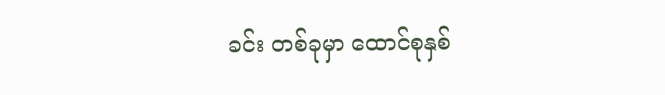ခင်း တစ်ခုမှာ ထောင်စုနှစ်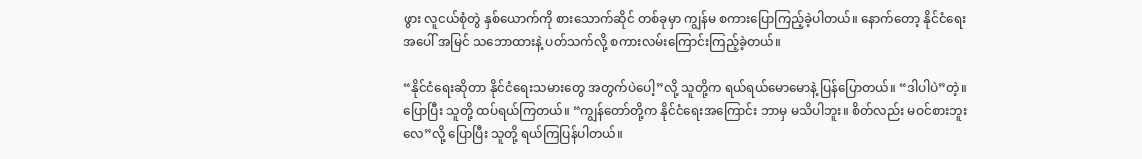ဖွား လူငယ်စုံတွဲ နှစ်ယောက်ကို စားသောက်ဆိုင် တစ်ခုမှာ ကျွန်မ စကားပြောကြည့်ခဲ့ပါတယ်။ နောက်တော့ နိုင်ငံရေးအပေါ် အမြင် သဘောထားနဲ့ ပတ်သက်လို့ စကားလမ်းကြောင်းကြည့်ခဲ့တယ်။

“နိုင်ငံရေးဆိုတာ နိုင်ငံရေးသမားတွေ အတွက်ပဲပေါ့”လို့ သူတို့က ရယ်ရယ်မောမောနဲ့ ပြန်ပြောတယ်။ “ဒါပါပဲ”တဲ့။ ပြောပြီး သူတို့ ထပ်ရယ်ကြတယ်။ “ကျွန်တော်တို့က နိုင်ငံရေးအကြောင်း ဘာမှ မသိပါဘူး။ စိတ်လည်း မဝင်စားဘူးလေ”လို့ ပြောပြီး သူတို့ ရယ်ကြပြန်ပါတယ်။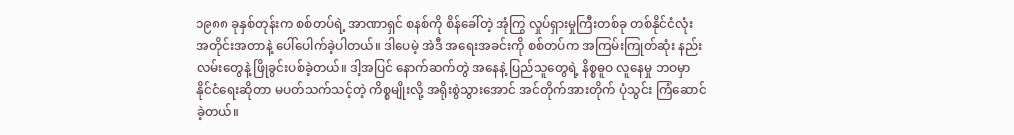၁၉၈၈ ခုနှစ်တုန်းက စစ်တပ်ရဲ့ အာဏာရှင် စနစ်ကို စိန်ခေါ်တဲ့ အုံကြွ လှုပ်ရှားမှုကြီးတစ်ခု တစ်နိုင်ငံလုံး အတိုင်းအတာနဲ့ ပေါ်ပေါက်ခဲ့ပါတယ်။ ဒါပေမဲ့ အဲဒီ အရေးအခင်းကို စစ်တပ်က အကြမ်းကြုတ်ဆုံး နည်းလမ်းတွေနဲ့ ဖြိုခွင်းပစ်ခဲ့တယ်။ ဒါ့အပြင် နောက်ဆက်တွဲ အနေနဲ့ ပြည်သူတွေရဲ့ နိစ္စဓူဝ လူနေမှု ဘဝမှာ နိုင်ငံရေးဆိုတာ မပတ်သက်သင့်တဲ့ ကိစ္စမျိုးလို့ အရိုးစွဲသွားအောင် အင်တိုက်အားတိုက် ပုံသွင်း ကြံဆောင်ခဲ့တယ်။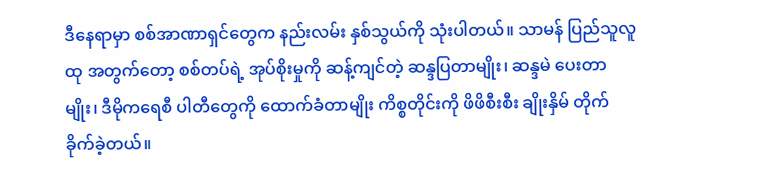ဒီနေရာမှာ စစ်အာဏာရှင်တွေက နည်းလမ်း နှစ်သွယ်ကို သုံးပါတယ်။ သာမန် ပြည်သူလူထု အတွက်တော့ စစ်တပ်ရဲ့ အုပ်စိုးမှုကို ဆန့်ကျင်တဲ့ ဆန္ဒပြတာမျိုး၊ ဆန္ဒမဲ ပေးတာမျိုး၊ ဒီမိုကရေစီ ပါတီတွေကို ထောက်ခံတာမျိုး ကိစ္စတိုင်းကို ဖိဖိစီးစီး ချိုးနှိမ် တိုက်ခိုက်ခဲ့တယ်။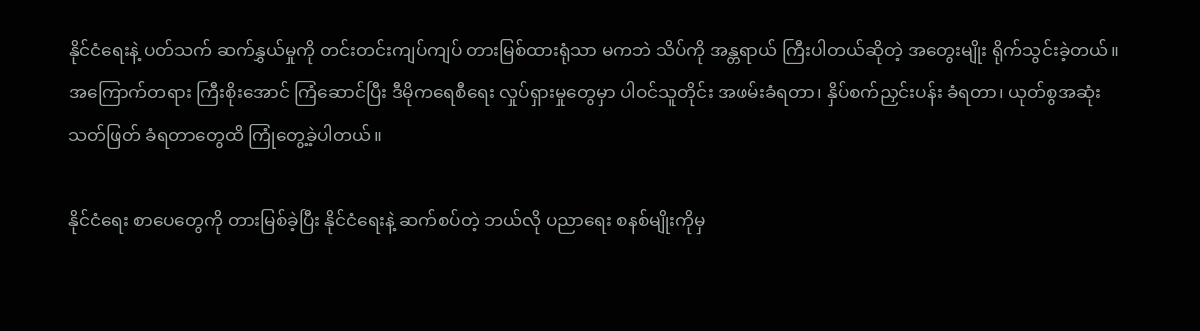နိုင်ငံရေးနဲ့ ပတ်သက် ဆက်နွှယ်မှုကို တင်းတင်းကျပ်ကျပ် တားမြစ်ထားရုံသာ မကဘဲ သိပ်ကို အန္တရာယ် ကြီးပါတယ်ဆိုတဲ့ အတွေးမျိုး ရိုက်သွင်းခဲ့တယ်။ အကြောက်တရား ကြီးစိုးအောင် ကြံဆောင်ပြီး ဒီမိုကရေစီရေး လှုပ်ရှားမှုတွေမှာ ပါဝင်သူတိုင်း အဖမ်းခံရတာ၊ နှိပ်စက်ညှင်းပန်း ခံရတာ၊ ယုတ်စွအဆုံး သတ်ဖြတ် ခံရတာတွေထိ ကြုံတွေ့ခဲ့ပါတယ်။

နိုင်ငံရေး စာပေတွေကို တားမြစ်ခဲ့ပြီး နိုင်ငံရေးနဲ့ ဆက်စပ်တဲ့ ဘယ်လို ပညာရေး စနစ်မျိုးကိုမှ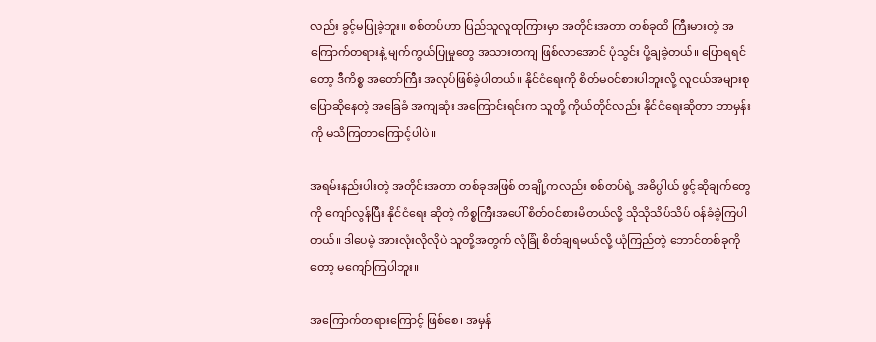လည်း ခွင့်မပြုခဲ့ဘူး။ စစ်တပ်ဟာ ပြည်သူလူထုကြားမှာ အတိုင်းအတာ တစ်ခုထိ ကြီးမားတဲ့ အကြောက်တရားနဲ့ မျက်ကွယ်ပြုမှုတွေ အသားတကျ ဖြစ်လာအောင် ပုံသွင်း ပို့ချခဲ့တယ်။ ပြောရရင်တော့ ဒီကိစ္စ အတော်ကြီး အလုပ်ဖြစ်ခဲ့ပါတယ်။ နိုင်ငံရေးကို စိတ်မဝင်စားပါဘူးလို့ လူငယ်အများစု ပြောဆိုနေတဲ့ အခြေခံ အကျဆုံး အကြောင်းရင်းက သူတို့ ကိုယ်တိုင်လည်း နိုင်ငံရေးဆိုတာ ဘာမှန်းကို မသိကြတာကြောင့်ပါပဲ။

အရမ်းနည်းပါးတဲ့ အတိုင်းအတာ တစ်ခုအဖြစ် တချို့ကလည်း စစ်တပ်ရဲ့ အဓိပ္ပါယ် ဖွင့်ဆိုချက်တွေကို ကျော်လွန်ပြီး နိုင်ငံရေး ဆိုတဲ့ ကိစ္စကြီးအပေါ် စိတ်ဝင်စားမိတယ်လို့ သိုသိုသိပ်သိပ် ဝန်ခံခဲ့ကြပါတယ်။ ဒါပေမဲ့ အားလုံးလိုလိုပဲ သူတို့အတွက် လုံခြုံ စိတ်ချရမယ်လို့ ယုံကြည်တဲ့ ဘောင်တစ်ခုကိုတော့ မကျော်ကြပါဘူး။

အကြောက်တရားကြောင့် ဖြစ်စေ၊ အမှန်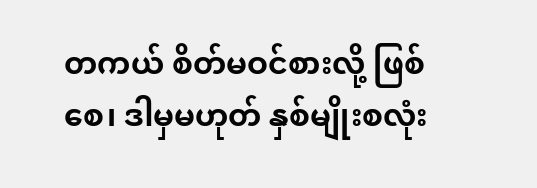တကယ် စိတ်မဝင်စားလို့ ဖြစ်စေ၊ ဒါမှမဟုတ် နှစ်မျိုးစလုံး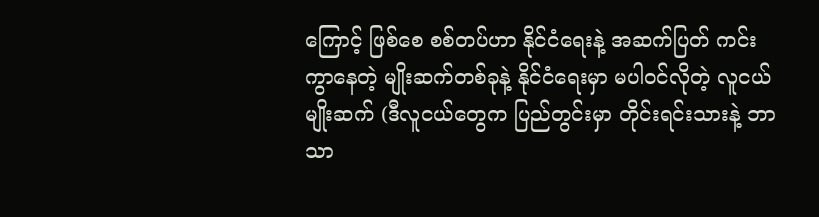ကြောင့် ဖြစ်စေ စစ်တပ်ဟာ နိုင်ငံရေးနဲ့ အဆက်ပြတ် ကင်းကွာနေတဲ့ မျိုးဆက်တစ်ခုနဲ့ နိုင်ငံရေးမှာ မပါဝင်လိုတဲ့ လူငယ်မျိုးဆက် (ဒီလူငယ်တွေက ပြည်တွင်းမှာ တိုင်းရင်းသားနဲ့ ဘာသာ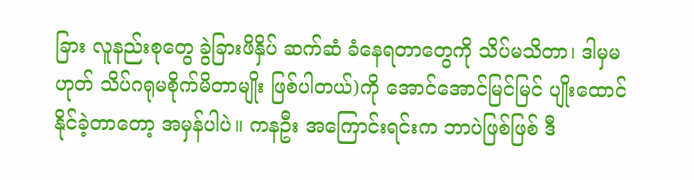ခြား လူနည်းစုတွေ ခွဲခြားဖိနှိပ် ဆက်ဆံ ခံနေရတာတွေကို သိပ်မသိတာ၊ ဒါမှမဟုတ် သိပ်ဂရုမစိုက်မိတာမျိုး ဖြစ်ပါတယ်)ကို အောင်အောင်မြင်မြင် ပျိုးထောင်နိုင်ခဲ့တာတော့ အမှန်ပါပဲ။ ကနဦး အကြောင်းရင်းက ဘာပဲဖြစ်ဖြစ် ဒီ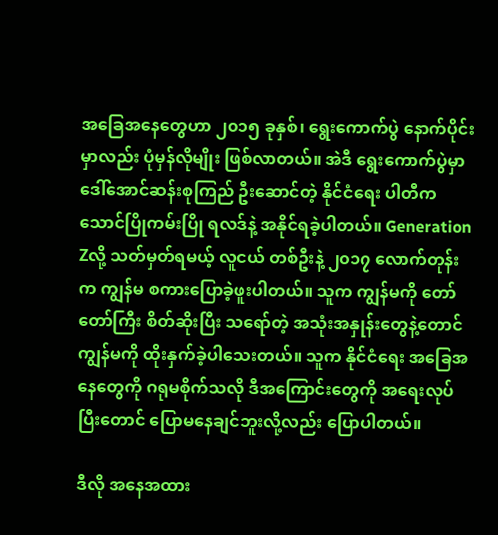အခြေအနေတွေဟာ ၂၀၁၅ ခုနှစ်၊ ရွေးကောက်ပွဲ နောက်ပိုင်းမှာလည်း ပုံမှန်လိုမျိုး ဖြစ်လာတယ်။ အဲဒီ ရွေးကောက်ပွဲမှာ ဒေါ်အောင်ဆန်းစုကြည် ဦးဆောင်တဲ့ နိုင်ငံရေး ပါတီက သောင်ပြိုကမ်းပြို ရလဒ်နဲ့ အနိုင်ရခဲ့ပါတယ်။ Generation Zလို့ သတ်မှတ်ရမယ့် လူငယ် တစ်ဦးနဲ့ ၂၀၁၇ လောက်တုန်းက ကျွန်မ စကားပြောခဲ့ဖူးပါတယ်။ သူက ကျွန်မကို တော်တော်ကြီး စိတ်ဆိုးပြီး သရော်တဲ့ အသုံးအနှုန်းတွေနဲ့တောင် ကျွန်မကို ထိုးနှက်ခဲ့ပါသေးတယ်။ သူက နိုင်ငံရေး အခြေအနေတွေကို ဂရုမစိုက်သလို ဒီအကြောင်းတွေကို အရေးလုပ်ပြီးတောင် ပြောမနေချင်ဘူးလို့လည်း ပြောပါတယ်။

ဒီလို အနေအထား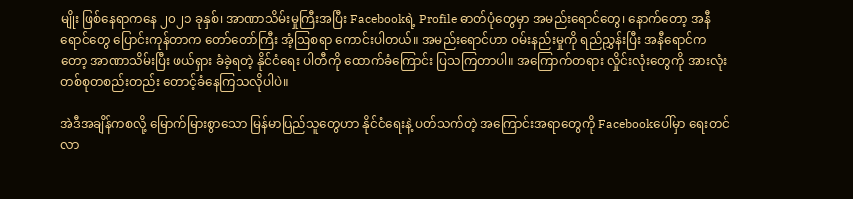မျိုး ဖြစ်နေရာကနေ ၂၀၂၁ ခုနှစ်၊ အာဏာသိမ်းမှုကြီးအပြီး Facebookရဲ့ Profile ဓာတ်ပုံတွေမှာ အမည်းရောင်တွေ၊ နောက်တော့ အနီရောင်တွေ ပြောင်းကုန်တာက တော်တော်ကြီး အံ့ဩစရာ ကောင်းပါတယ်။ အမည်းရောင်ဟာ ဝမ်းနည်းမှုကို ရည်ညွှန်းပြီး အနီရောင်ကတော့ အာဏာသိမ်းပြီး ဖယ်ရှား ခံခဲ့ရတဲ့ နိုင်ငံရေး ပါတီကို ထောက်ခံကြောင်း ပြသကြတာပါ။ အကြောက်တရား လှိုင်းလုံးတွေကို အားလုံး တစ်စုတစည်းတည်း တောင့်ခံနေကြသလိုပါပဲ။

အဲဒီအချိန်ကစလို့ မြောက်မြားစွာသော မြန်မာပြည်သူတွေဟာ နိုင်ငံရေးနဲ့ ပတ်သက်တဲ့ အကြောင်းအရာတွေကို Facebookပေါ်မှာ ရေးတင်လာ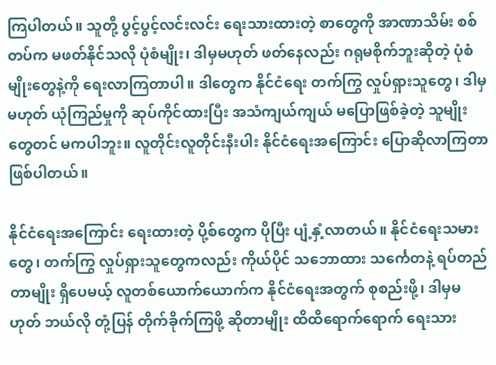ကြပါတယ်။ သူတို့ ပွင့်ပွင့်လင်းလင်း ရေးသားထားတဲ့ စာတွေကို အာဏာသိမ်း စစ်တပ်က မဖတ်နိုင်သလို ပုံစံမျိုး၊ ဒါမှမဟုတ် ဖတ်နေလည်း ဂရုမစိုက်ဘူးဆိုတဲ့ ပုံစံမျိုးတွေနဲ့ကို ရေးလာကြတာပါ။ ဒါတွေက နိုင်ငံရေး တက်ကြွ လှုပ်ရှားသူတွေ၊ ဒါမှမဟုတ် ယုံကြည်မှုကို ဆုပ်ကိုင်ထားပြီး အသံကျယ်ကျယ် မပြောဖြစ်ခဲ့တဲ့ သူမျိုးတွေတင် မကပါဘူး။ လူတိုင်းလူတိုင်းနီးပါး နိုင်ငံရေးအကြောင်း ပြောဆိုလာကြတာ ဖြစ်ပါတယ်။

နိုင်ငံရေးအကြောင်း ရေးထားတဲ့ ပို့စ်တွေက ပိုပြီး ပျံ့နှံ့လာတယ်။ နိုင်ငံရေးသမားတွေ၊ တက်ကြွ လှုပ်ရှားသူတွေကလည်း ကိုယ်ပိုင် သဘောထား သင်္ကေတနဲ့ ရပ်တည်တာမျိုး ရှိပေမယ့် လူတစ်ယောက်ယောက်က နိုင်ငံရေးအတွက် စုစည်းဖို့၊ ဒါမှမဟုတ် ဘယ်လို တုံ့ပြန် တိုက်ခိုက်ကြဖို့ ဆိုတာမျိုး ထိထိရောက်ရောက် ရေးသား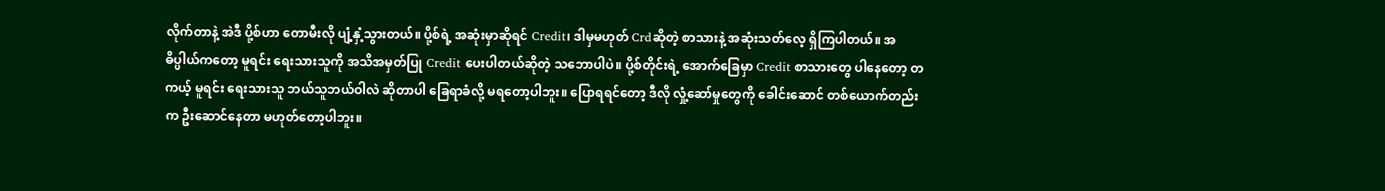လိုက်တာနဲ့ အဲဒီ ပို့စ်ဟာ တောမီးလို ပျံ့နှံ့သွားတယ်။ ပို့စ်ရဲ့ အဆုံးမှာဆိုရင် Credit၊ ဒါမှမဟုတ် Crdဆိုတဲ့ စာသားနဲ့ အဆုံးသတ်လေ့ ရှိကြပါတယ်။ အဓိပ္ပါယ်ကတော့ မူရင်း ရေးသားသူကို အသိအမှတ်ပြု Credit ပေးပါတယ်ဆိုတဲ့ သဘောပါပဲ။ ပို့စ်တိုင်းရဲ့ အောက်ခြေမှာ Credit စာသားတွေ ပါနေတော့ တကယ့် မူရင်း ရေးသားသူ ဘယ်သူဘယ်ဝါလဲ ဆိုတာပါ ခြေရာခံလို့ မရတော့ပါဘူး။ ပြောရရင်တော့ ဒီလို လှုံ့ဆော်မှုတွေကို ခေါင်းဆောင် တစ်ယောက်တည်းက ဦးဆောင်နေတာ မဟုတ်တော့ပါဘူး။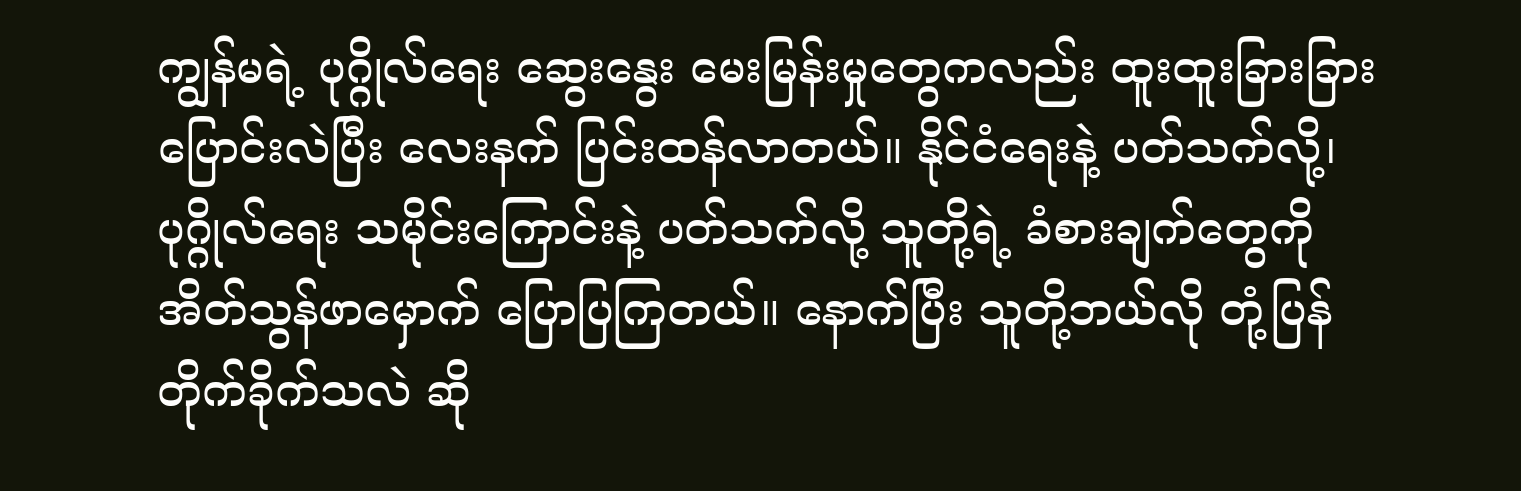ကျွန်မရဲ့ ပုဂ္ဂိုလ်ရေး ဆွေးနွေး မေးမြန်းမှုတွေကလည်း ထူးထူးခြားခြား ပြောင်းလဲပြီး လေးနက် ပြင်းထန်လာတယ်။ နိုင်ငံရေးနဲ့ ပတ်သက်လို့၊ ပုဂ္ဂိုလ်ရေး သမိုင်းကြောင်းနဲ့ ပတ်သက်လို့ သူတို့ရဲ့ ခံစားချက်တွေကို အိတ်သွန်ဖာမှောက် ပြောပြကြတယ်။ နောက်ပြီး သူတို့ဘယ်လို တုံ့ပြန် တိုက်ခိုက်သလဲ ဆို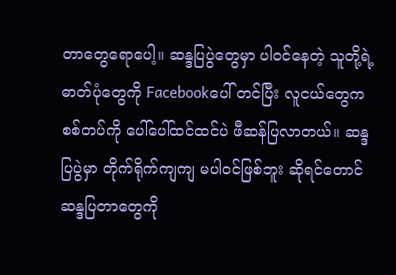တာတွေရောပေါ့။ ဆန္ဒပြပွဲတွေမှာ ပါဝင်နေတဲ့ သူတို့ရဲ့ ဓာတ်ပုံတွေကို Facebookပေါ် တင်ပြီး လူငယ်တွေက စစ်တပ်ကို ပေါ်ပေါ်ထင်ထင်ပဲ ဖီဆန်ပြလာတယ်။ ဆန္ဒပြပွဲမှာ တိုက်ရိုက်ကျကျ မပါဝင်ဖြစ်ဘူး ဆိုရင်တောင် ဆန္ဒပြတာတွေကို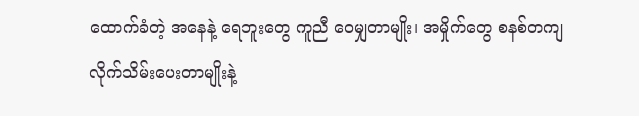ထောက်ခံတဲ့ အနေနဲ့ ရေဘူးတွေ ကူညီ ဝေမျှတာမျိုး၊ အမှိုက်တွေ စနစ်တကျ လိုက်သိမ်းပေးတာမျိုးနဲ့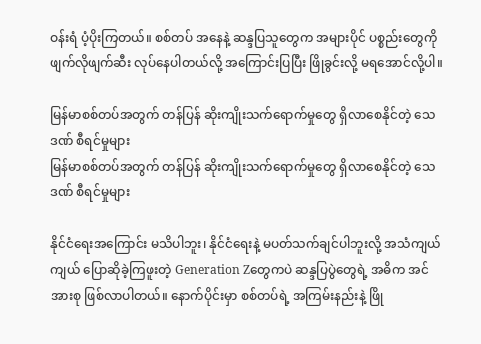ဝန်းရံ ပံ့ပိုးကြတယ်။ စစ်တပ် အနေနဲ့ ဆန္ဒပြသူတွေက အများပိုင် ပစ္စည်းတွေကို ဖျက်လိုဖျက်ဆီး လုပ်နေပါတယ်လို့ အကြောင်းပြပြီး ဖြိုခွင်းလို့ မရအောင်လို့ပါ။

မြန်မာစစ်တပ်အတွက် တန်ပြန် ဆိုးကျိုးသက်ရောက်မှုတွေ ရှိလာစေနိုင်တဲ့ သေဒဏ် စီရင်မှုများ
မြန်မာစစ်တပ်အတွက် တန်ပြန် ဆိုးကျိုးသက်ရောက်မှုတွေ ရှိလာစေနိုင်တဲ့ သေဒဏ် စီရင်မှုများ

နိုင်ငံရေးအကြောင်း မသိပါဘူး၊ နိုင်ငံရေးနဲ့ မပတ်သက်ချင်ပါဘူးလို့ အသံကျယ်ကျယ် ပြောဆိုခဲ့ကြဖူးတဲ့ Generation Zတွေကပဲ ဆန္ဒပြပွဲတွေရဲ့ အဓိက အင်အားစု ဖြစ်လာပါတယ်။ နောက်ပိုင်းမှာ စစ်တပ်ရဲ့ အကြမ်းနည်းနဲ့ ဖြို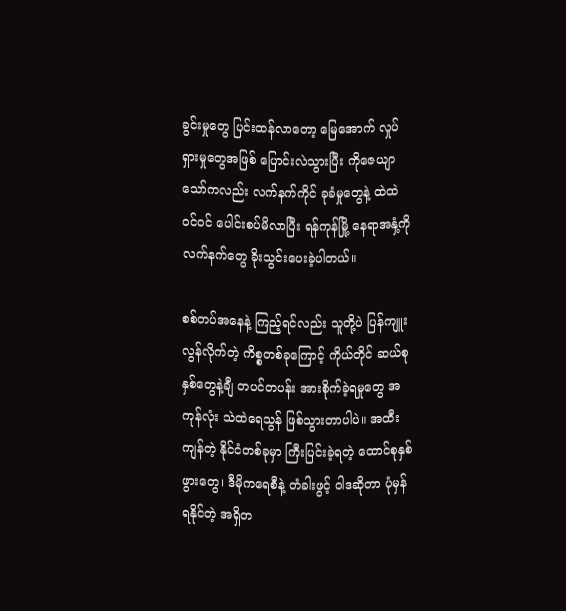ခွင်းမှုတွေ ပြင်းထန်လာတော့ မြေအောက် လှုပ်ရှားမှုတွေအဖြစ် ပြောင်းလဲသွားပြီး ကိုဇေယျာသော်ကလည်း လက်နက်ကိုင် ခုခံမှုတွေနဲ့ ထဲထဲဝင်ဝင် ပေါင်းစပ်မိလာပြီး ရန်ကုန်မြို့ နေရာအနှံ့ကို လက်နက်တွေ ခိုးသွင်းပေးခဲ့ပါတယ်။

စစ်တပ်အနေနဲ့ ကြည့်ရင်လည်း သူတို့ပဲ ပြန်ကျူးလွန်လိုက်တဲ့ ကိစ္စတစ်ခုကြောင့် ကိုယ်တိုင် ဆယ်စုနှစ်တွေနဲ့ချီ တပင်တပန်း အားစိုက်ခဲ့ရမှုတွေ အကုန်လုံး သဲထဲရေသွန် ဖြစ်သွားတာပါပဲ။ အထီးကျန်တဲ့ နိုင်ငံတစ်ခုမှာ ကြီးပြင်းခဲ့ရတဲ့ ထောင်စုနှစ်ဖွားတွေ၊ ဒီမိုကရေစီနဲ့ တံခါးဖွင့် ဝါဒဆိုတာ ပုံမှန်ရနိုင်တဲ့ အရှိတ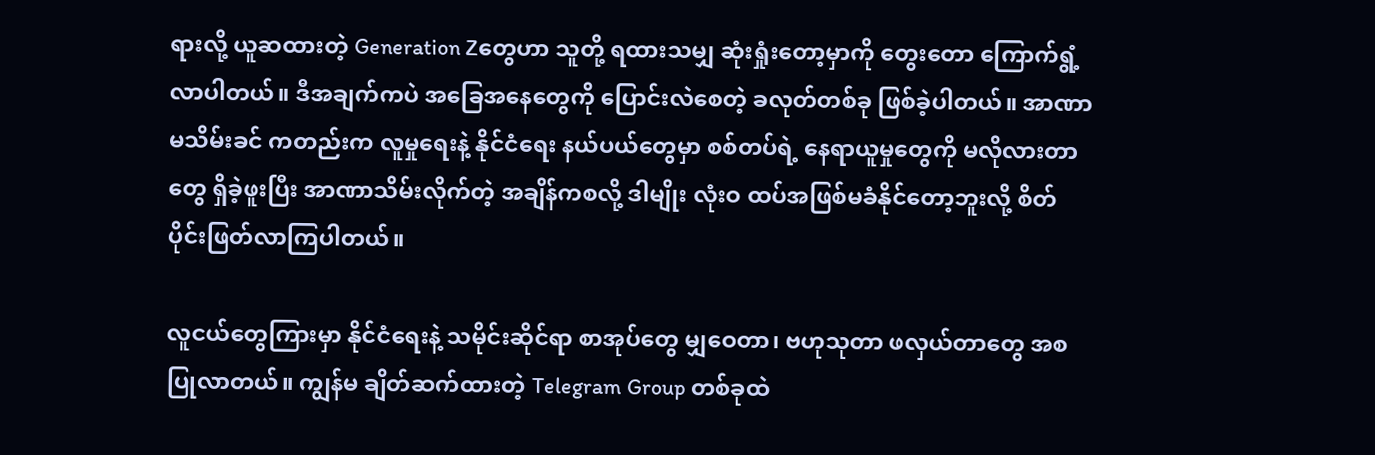ရားလို့ ယူဆထားတဲ့ Generation Zတွေဟာ သူတို့ ရထားသမျှ ဆုံးရှုံးတော့မှာကို တွေးတော ကြောက်ရွံ့လာပါတယ်။ ဒီအချက်ကပဲ အခြေအနေတွေကို ပြောင်းလဲစေတဲ့ ခလုတ်တစ်ခု ဖြစ်ခဲ့ပါတယ်။ အာဏာ မသိမ်းခင် ကတည်းက လူမှုရေးနဲ့ နိုင်ငံရေး နယ်ပယ်တွေမှာ စစ်တပ်ရဲ့ နေရာယူမှုတွေကို မလိုလားတာတွေ ရှိခဲ့ဖူးပြီး အာဏာသိမ်းလိုက်တဲ့ အချိန်ကစလို့ ဒါမျိုး လုံးဝ ထပ်အဖြစ်မခံနိုင်တော့ဘူးလို့ စိတ်ပိုင်းဖြတ်လာကြပါတယ်။

လူငယ်တွေကြားမှာ နိုင်ငံရေးနဲ့ သမိုင်းဆိုင်ရာ စာအုပ်တွေ မျှဝေတာ၊ ဗဟုသုတာ ဖလှယ်တာတွေ အစပြုလာတယ်။ ကျွန်မ ချိတ်ဆက်ထားတဲ့ Telegram Group တစ်ခုထဲ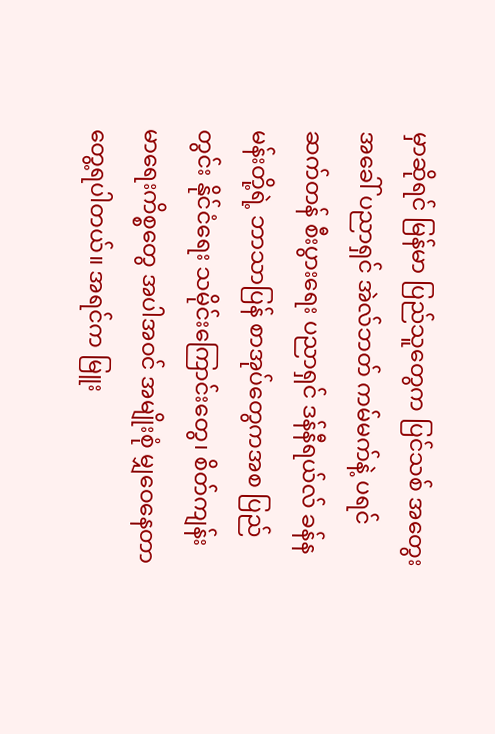မှာဆိုရင် မြန်မာ ပြည်သူတွေက ပြင်သစ် အတွေးအခေါ် ပညာရှင် အဲလ်ဘတ် ကမ်မက်နဲ့ ပရင်ဆက်တန် စီးပွားရေး ပညာရှင် ဒန်နီရယ်လ် ခန်နမန်းတို့ရဲ့ ဘာသာပြန် စာအုပ်တွေကအစ ပြည်တွင်း နိုင်ငံရေး သမိုင်းကြောင်းတွေ၊ စိတ်ကျန်းမာရေးကိစ္စတွေ အပါအဝင် အမျိုးစုံ မျှဝေနေတာ တွေ့ရပါတယ်။ အရင်က မြူး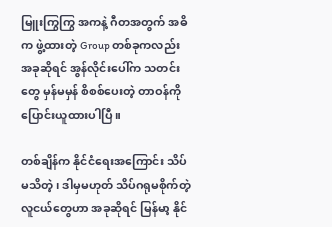မြူးကြွကြွ အကနဲ့ ဂီတအတွက် အဓိက ဖွဲ့ထားတဲ့ Group တစ်ခုကလည်း အခုဆိုရင် အွန်လိုင်းပေါ်က သတင်းတွေ မှန်မမှန် စိစစ်ပေးတဲ့ တာဝန်ကို ပြောင်းယူထားပါပြီ။

တစ်ချိန်က နိုင်ငံရေးအကြောင်း သိပ်မသိတဲ့၊ ဒါမှမဟုတ် သိပ်ဂရုမစိုက်တဲ့ လူငယ်တွေဟာ အခုဆိုရင် မြန်မာ့ နိုင်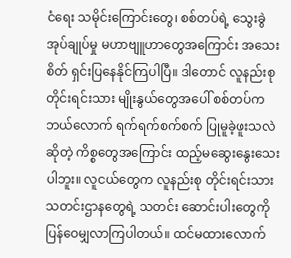ငံရေး သမိုင်းကြောင်းတွေ၊ စစ်တပ်ရဲ့ သွေးခွဲ အုပ်ချုပ်မှု မဟာဗျူဟာတွေအကြောင်း အသေးစိတ် ရှင်းပြနေနိုင်ကြပါပြီ။ ဒါတောင် လူနည်းစု တိုင်းရင်းသား မျိုးနွယ်တွေအပေါ် စစ်တပ်က ဘယ်လောက် ရက်ရက်စက်စက် ပြုမူခဲ့ဖူးသလဲဆိုတဲ့ ကိစ္စတွေအကြောင်း ထည့်မဆွေးနွေးသေးပါဘူး။ လူငယ်တွေက လူနည်းစု တိုင်းရင်းသား သတင်းဌာနတွေရဲ့ သတင်း ဆောင်းပါးတွေကို ပြန်ဝေမျှလာကြပါတယ်။ ထင်မထားလောက်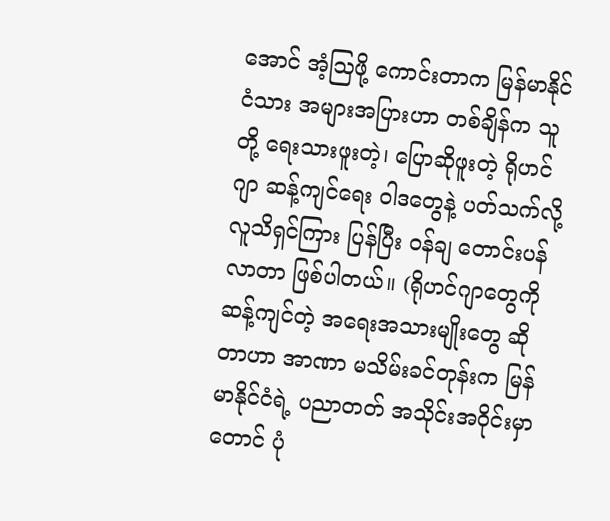အောင် အံ့ဩဖို့ ကောင်းတာက မြန်မာနိုင်ငံသား အများအပြားဟာ တစ်ချိန်က သူတို့ ရေးသားဖူးတဲ့၊ ပြောဆိုဖူးတဲ့ ရိုဟင်ဂျာ ဆန့်ကျင်ရေး ဝါဒတွေနဲ့ ပတ်သက်လို့ လူသိရှင်ကြား ပြန်ပြီး ဝန်ချ တောင်းပန်လာတာ ဖြစ်ပါတယ်။ (ရိုဟင်ဂျာတွေကို ဆန့်ကျင်တဲ့ အရေးအသားမျိုးတွေ ဆိုတာဟာ အာဏာ မသိမ်းခင်တုန်းက မြန်မာနိုင်ငံရဲ့ ပညာတတ် အသိုင်းအဝိုင်းမှာတောင် ပုံ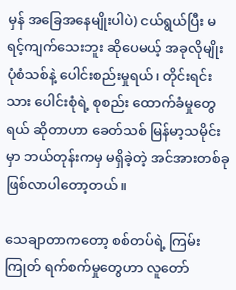မှန် အခြေအနေမျိုးပါပဲ) ငယ်ရွယ်ပြီး မရင့်ကျက်သေးဘူး ဆိုပေမယ့် အခုလိုမျိုး ပုံစံသစ်နဲ့ ပေါင်းစည်းမှုရယ်၊ တိုင်းရင်းသား ပေါင်းစုံရဲ့ စုစည်း ထောက်ခံမှုတွေရယ် ဆိုတာဟာ ခေတ်သစ် မြန်မာ့သမိုင်းမှာ ဘယ်တုန်းကမှ မရှိခဲ့တဲ့ အင်အားတစ်ခု ဖြစ်လာပါတော့တယ်။

သေချာတာကတော့ စစ်တပ်ရဲ့ ကြမ်းကြုတ် ရက်စက်မှုတွေဟာ လူတော်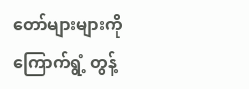တော်များများကို ကြောက်ရွံ့ တွန့်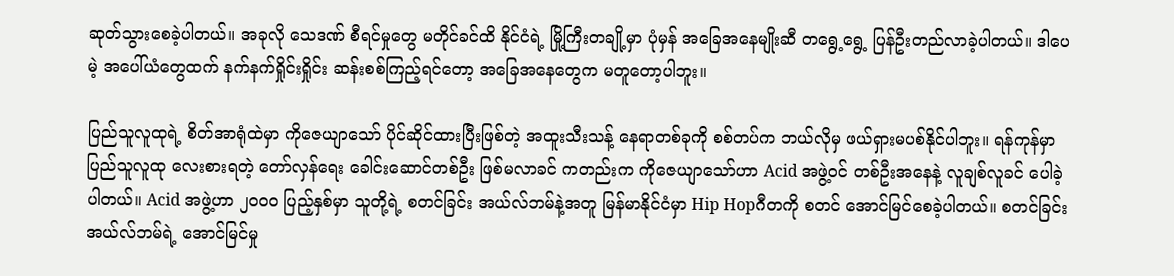ဆုတ်သွားစေခဲ့ပါတယ်။ အခုလို သေဒဏ် စီရင်မှုတွေ မတိုင်ခင်ထိ နိုင်ငံရဲ့ မြို့ကြီးတချို့မှာ ပုံမှန် အခြေအနေမျိုးဆီ တရွေ့ရွေ့ ပြန်ဦးတည်လာခဲ့ပါတယ်။ ဒါပေမဲ့ အပေါ်ယံတွေထက် နက်နက်ရှိုင်းရှိုင်း ဆန်းစစ်ကြည့်ရင်တော့ အခြေအနေတွေက မတူတော့ပါဘူး။

ပြည်သူလူထုရဲ့ စိတ်အာရုံထဲမှာ ကိုဇေယျာသော် ပိုင်ဆိုင်ထားပြီးဖြစ်တဲ့ အထူးသီးသန့် နေရာတစ်ခုကို စစ်တပ်က ဘယ်လိုမှ ဖယ်ရှားမပစ်နိုင်ပါဘူး။ ရန်ကုန်မှာ ပြည်သူလူထု လေးစားရတဲ့ တော်လှန်ရေး ခေါင်းဆောင်တစ်ဦး ဖြစ်မလာခင် ကတည်းက ကိုဇေယျာသော်ဟာ Acid အဖွဲ့ဝင် တစ်ဦးအနေနဲ့ လူချစ်လူခင် ပေါခဲ့ပါတယ်။ Acid အဖွဲ့ဟာ ၂၀၀၀ ပြည့်နှစ်မှာ သူတို့ရဲ့ စတင်ခြင်း အယ်လ်ဘမ်နဲ့အတူ မြန်မာနိုင်ငံမှာ Hip Hopဂီတကို စတင် အောင်မြင်စေခဲ့ပါတယ်။ စတင်ခြင်း အယ်လ်ဘမ်ရဲ့ အောင်မြင်မှု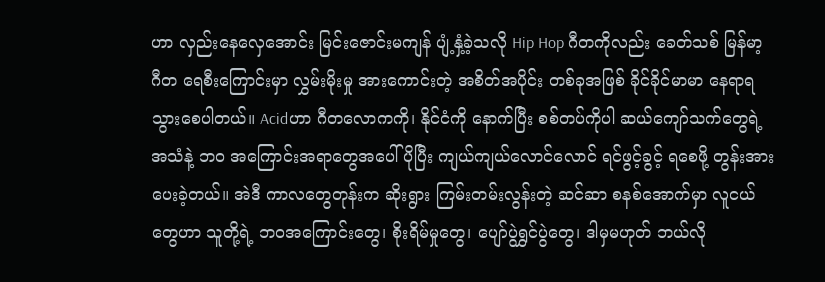ဟာ လှည်းနေလှေအောင်း မြင်းဇောင်းမကျန် ပျံ့နှံ့ခဲ့သလို Hip Hop ဂီတကိုလည်း ခေတ်သစ် မြန်မာ့ ဂီတ ရေစီးကြောင်းမှာ လွှမ်းမိုးမှု အားကောင်းတဲ့ အစိတ်အပိုင်း တစ်ခုအဖြစ် ခိုင်ခိုင်မာမာ နေရာရသွားစေပါတယ်။ Acidဟာ ဂီတလောကကို၊ နိုင်ငံကို နောက်ပြီး စစ်တပ်ကိုပါ ဆယ်ကျော်သက်တွေရဲ့ အသံနဲ့ ဘဝ အကြောင်းအရာတွေအပေါ် ပိုပြီး ကျယ်ကျယ်လောင်လောင် ရင်ဖွင့်ခွင့် ရစေဖို့ တွန်းအားပေးခဲ့တယ်။ အဲဒီ ကာလတွေတုန်းက ဆိုးရွား ကြမ်းတမ်းလွန်းတဲ့ ဆင်ဆာ စနစ်အောက်မှာ လူငယ်တွေဟာ သူတို့ရဲ့ ဘဝအကြောင်းတွေ၊ စိုးရိမ်မှုတွေ၊ ပျော်ပွဲရွှင်ပွဲတွေ၊ ဒါမှမဟုတ် ဘယ်လို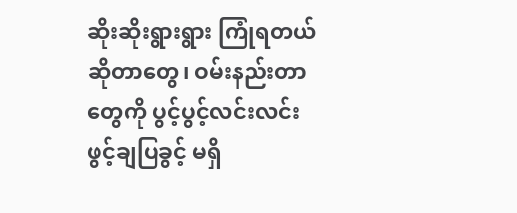ဆိုးဆိုးရွားရွား ကြုံရတယ် ဆိုတာတွေ၊ ဝမ်းနည်းတာတွေကို ပွင့်ပွင့်လင်းလင်း ဖွင့်ချပြခွင့် မရှိ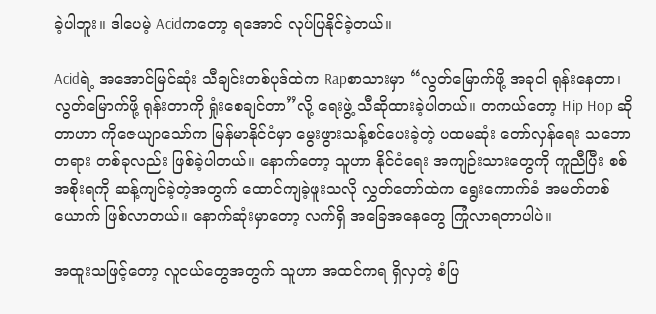ခဲ့ပါဘူး။ ဒါပေမဲ့ Acidကတော့ ရအောင် လုပ်ပြနိုင်ခဲ့တယ်။

Acidရဲ့ အအောင်မြင်ဆုံး သီချင်းတစ်ပုဒ်ထဲက Rapစာသားမှာ “လွတ်မြောက်ဖို့ အခုငါ ရုန်းနေတာ၊ လွတ်မြောက်ဖို့ ရုန်းတာကို ရှုံးစေချင်တာ”လို့ ရေးဖွဲ့ သီဆိုထားခဲ့ပါတယ်။ တကယ်တော့ Hip Hop ဆိုတာဟာ ကိုဇေယျာသော်က မြန်မာနိုင်ငံမှာ မွေးဖွားသန့်စင်ပေးခဲ့တဲ့ ပထမဆုံး တော်လှန်ရေး သဘောတရား တစ်ခုလည်း ဖြစ်ခဲ့ပါတယ်။ နောက်တော့ သူဟာ နိုင်ငံရေး အကျဉ်းသားတွေကို ကူညီပြီး စစ်အစိုးရကို ဆန့်ကျင်ခဲ့တဲ့အတွက် ထောင်ကျခဲ့ဖူးသလို လွှတ်တော်ထဲက ရွေးကောက်ခံ အမတ်တစ်ယောက် ဖြစ်လာတယ်။ နောက်ဆုံးမှာတော့ လက်ရှိ အခြေအနေတွေ ကြုံလာရတာပါပဲ။

အထူးသဖြင့်တော့ လူငယ်တွေအတွက် သူဟာ အထင်ကရ ရှိလှတဲ့ စံပြ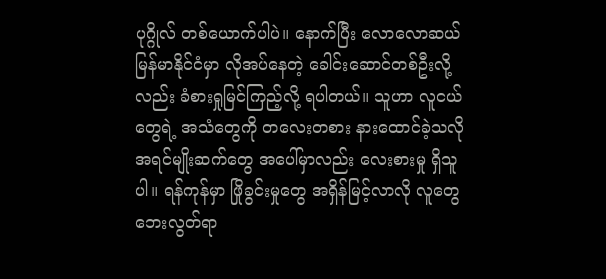ပုဂ္ဂိုလ် တစ်ယောက်ပါပဲ။ နောက်ပြီး လောလောဆယ် မြန်မာနိုင်ငံမှာ လိုအပ်နေတဲ့ ခေါင်းဆောင်တစ်ဦးလို့လည်း ခံစားရှုမြင်ကြည့်လို့ ရပါတယ်။ သူဟာ လူငယ်တွေရဲ့ အသံတွေကို တလေးတစား နားထောင်ခဲ့သလို အရင်မျိုးဆက်တွေ အပေါ်မှာလည်း လေးစားမှု ရှိသူပါ။ ရန်ကုန်မှာ ဖြိုခွင်းမှုတွေ အရှိန်မြင့်လာလို လူတွေ ဘေးလွတ်ရာ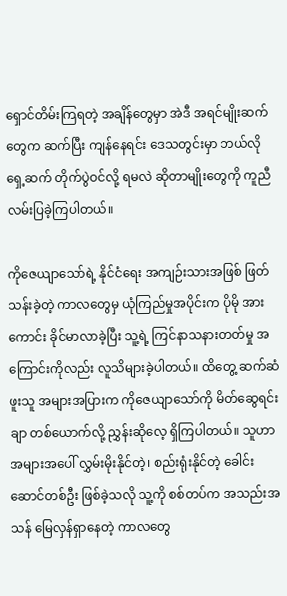ရှောင်တိမ်းကြရတဲ့ အချိန်တွေမှာ အဲဒီ အရင်မျိုးဆက်တွေက ဆက်ပြီး ကျန်နေရင်း ဒေသတွင်းမှာ ဘယ်လို ရှေ့ဆက် တိုက်ပွဲဝင်လို့ ရမလဲ ဆိုတာမျိုးတွေကို ကူညီ လမ်းပြခဲ့ကြပါတယ်။

ကိုဇေယျာသော်ရဲ့ နိုင်ငံရေး အကျဉ်းသားအဖြစ် ဖြတ်သန်းခဲ့တဲ့ ကာလတွေမှ ယုံကြည်မှုအပိုင်းက ပိုမို အားကောင်း ခိုင်မာလာခဲ့ပြီး သူ့ရဲ့ ကြင်နာသနားတတ်မှု အကြောင်းကိုလည်း လူသိများခဲ့ပါတယ်။ ထိတွေ့ ဆက်ဆံဖူးသူ အများအပြားက ကိုဇေယျာသော်ကို မိတ်ဆွေရင်းချာ တစ်ယောက်လို့ ညွှန်းဆိုလေ့ ရှိကြပါတယ်။ သူဟာ အများအပေါ် လွှမ်းမိုးနိုင်တဲ့၊ စည်းရုံးနိုင်တဲ့ ခေါင်းဆောင်တစ်ဦး ဖြစ်ခဲ့သလို သူ့ကို စစ်တပ်က အသည်းအသန် မြေလှန်ရှာနေတဲ့ ကာလတွေ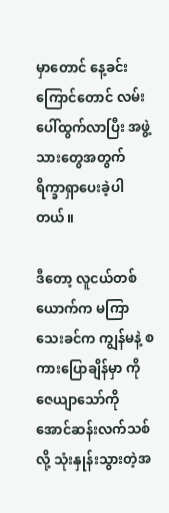မှာတောင် နေ့ခင်းကြောင်တောင် လမ်းပေါ်ထွက်လာပြီး အဖွဲ့သားတွေအတွက် ရိက္ခာရှာပေးခဲ့ပါတယ်။

ဒီတော့ လူငယ်တစ်ယောက်က မကြာသေးခင်က ကျွန်မနဲ့ စကားပြောချိန်မှာ ကိုဇေယျာသော်ကို အောင်ဆန်းလက်သစ်လို့ သုံးနှုန်းသွားတဲ့အ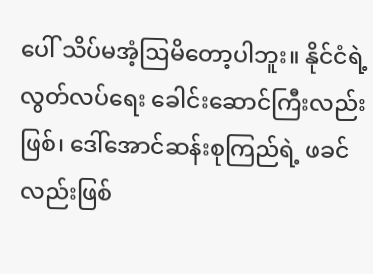ပေါ် သိပ်မအံ့ဩမိတော့ပါဘူး။ နိုင်ငံရဲ့ လွတ်လပ်ရေး ခေါင်းဆောင်ကြီးလည်းဖြစ်၊ ဒေါ်အောင်ဆန်းစုကြည်ရဲ့ ဖခင်လည်းဖြစ်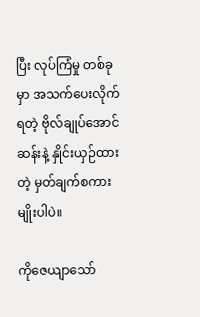ပြီး လုပ်ကြံမှု တစ်ခုမှာ အသက်ပေးလိုက်ရတဲ့ ဗိုလ်ချုပ်အောင်ဆန်းနဲ့ နှိုင်းယှဉ်ထားတဲ့ မှတ်ချက်စကားမျိုးပါပဲ။

ကိုဇေယျာသော်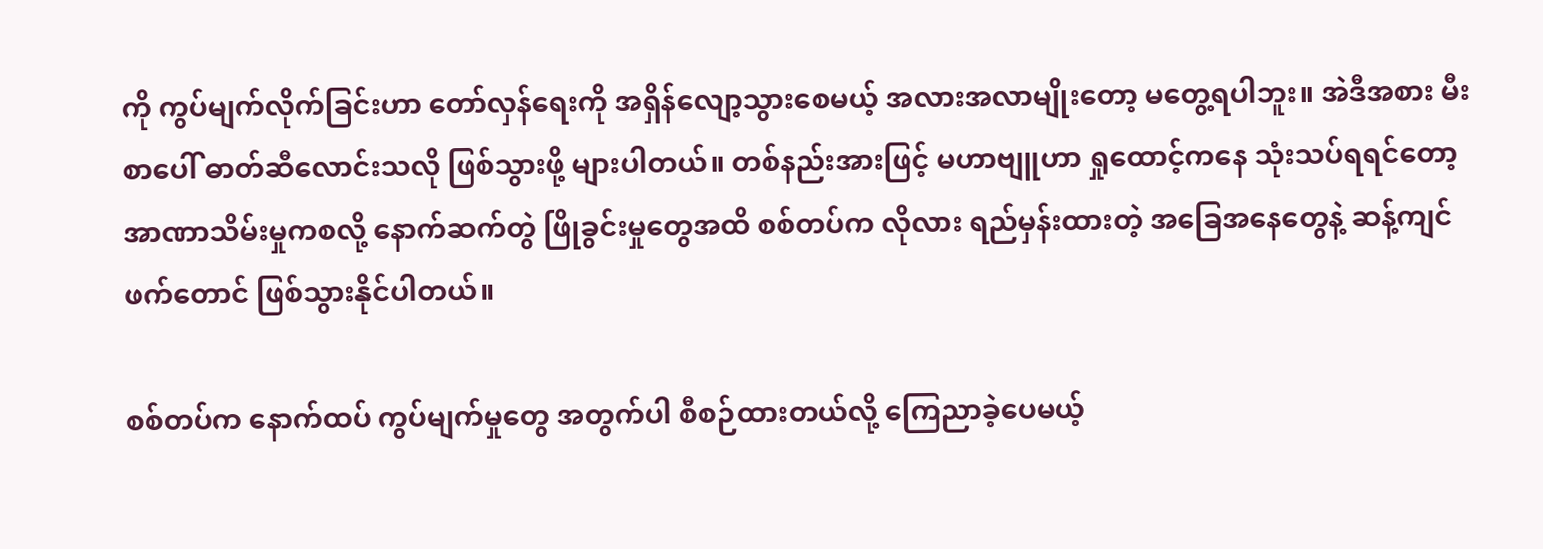ကို ကွပ်မျက်လိုက်ခြင်းဟာ တော်လှန်ရေးကို အရှိန်လျော့သွားစေမယ့် အလားအလာမျိုးတော့ မတွေ့ရပါဘူး။ အဲဒီအစား မီးစာပေါ် ဓာတ်ဆီလောင်းသလို ဖြစ်သွားဖို့ များပါတယ်။ တစ်နည်းအားဖြင့် မဟာဗျူဟာ ရှုထောင့်ကနေ သုံးသပ်ရရင်တော့ အာဏာသိမ်းမှုကစလို့ နောက်ဆက်တွဲ ဖြိုခွင်းမှုတွေအထိ စစ်တပ်က လိုလား ရည်မှန်းထားတဲ့ အခြေအနေတွေနဲ့ ဆန့်ကျင်ဖက်တောင် ဖြစ်သွားနိုင်ပါတယ်။

စစ်တပ်က နောက်ထပ် ကွပ်မျက်မှုတွေ အတွက်ပါ စီစဉ်ထားတယ်လို့ ကြေညာခဲ့ပေမယ့်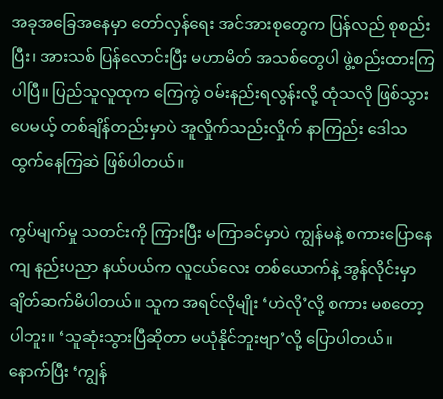အခုအခြေအနေမှာ တော်လှန်ရေး အင်အားစုတွေက ပြန်လည် စုစည်းပြီး၊ အားသစ် ပြန်လောင်းပြီး မဟာမိတ် အသစ်တွေပါ ဖွဲ့စည်းထားကြပါပြီ။ ပြည်သူလူထုက ကြေကွဲ ဝမ်းနည်းရလွန်းလို့ ထုံသလို ဖြစ်သွားပေမယ့် တစ်ချိန်တည်းမှာပဲ အူလှိုက်သည်းလှိုက် နာကြည်း ဒေါသထွက်နေကြဆဲ ဖြစ်ပါတယ်။

ကွပ်မျက်မှု သတင်းကို ကြားပြီး မကြာခင်မှာပဲ ကျွန်မနဲ့ စကားပြောနေကျ နည်းပညာ နယ်ပယ်က လူငယ်လေး တစ်ယောက်နဲ့ အွန်လိုင်းမှာ ချိတ်ဆက်မိပါတယ်။ သူက အရင်လိုမျိုး ‘ဟဲလို’လို့ စကား မစတော့ပါဘူး။ ‘သူဆုံးသွားပြီဆိုတာ မယုံနိုင်ဘူးဗျာ’လို့ ပြောပါတယ်။ နောက်ပြီး ‘ကျွန်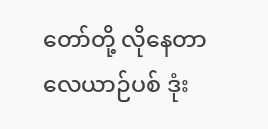တော်တို့ လိုနေတာ လေယာဉ်ပစ် ဒုံး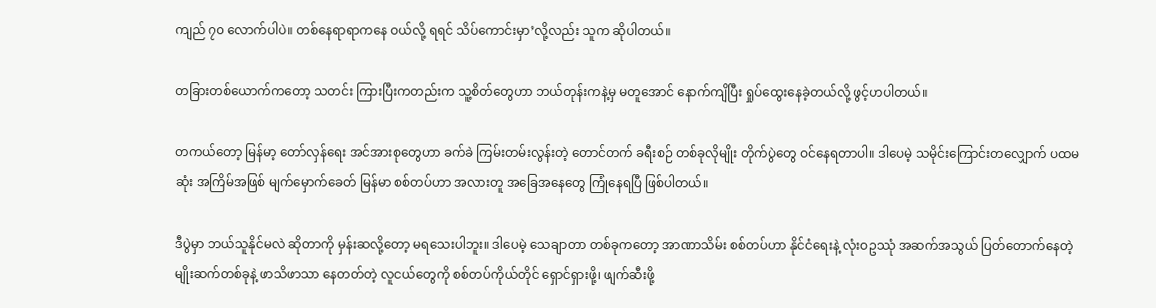ကျည် ၇၀ လောက်ပါပဲ။ တစ်နေရာရာကနေ ဝယ်လို့ ရရင် သိပ်ကောင်းမှာ’လို့လည်း သူက ဆိုပါတယ်။

တခြားတစ်ယောက်ကတော့ သတင်း ကြားပြီးကတည်းက သူ့စိတ်တွေဟာ ဘယ်တုန်းကနဲ့မှ မတူအောင် နောက်ကျိပြီး ရှုပ်ထွေးနေခဲ့တယ်လို့ ဖွင့်ဟပါတယ်။

တကယ်တော့ မြန်မာ့ တော်လှန်ရေး အင်အားစုတွေဟာ ခက်ခဲ ကြမ်းတမ်းလွန်းတဲ့ တောင်တက် ခရီးစဉ် တစ်ခုလိုမျိုး တိုက်ပွဲတွေ ဝင်နေရတာပါ။ ဒါပေမဲ့ သမိုင်းကြောင်းတလျှောက် ပထမဆုံး အကြိမ်အဖြစ် မျက်မှောက်ခေတ် မြန်မာ စစ်တပ်ဟာ အလားတူ အခြေအနေတွေ ကြုံနေရပြီ ဖြစ်ပါတယ်။

ဒီပွဲမှာ ဘယ်သူနိုင်မလဲ ဆိုတာကို မှန်းဆလို့တော့ မရသေးပါဘူး။ ဒါပေမဲ့ သေချာတာ တစ်ခုကတော့ အာဏာသိမ်း စစ်တပ်ဟာ နိုင်ငံရေးနဲ့ လုံးဝဥဿုံ အဆက်အသွယ် ပြတ်တောက်နေတဲ့ မျိုးဆက်တစ်ခုနဲ့ ဖာသိဖာသာ နေတတ်တဲ့ လူငယ်တွေကို စစ်တပ်ကိုယ်တိုင် ရှောင်ရှားဖို့၊ ဖျက်ဆီးဖို့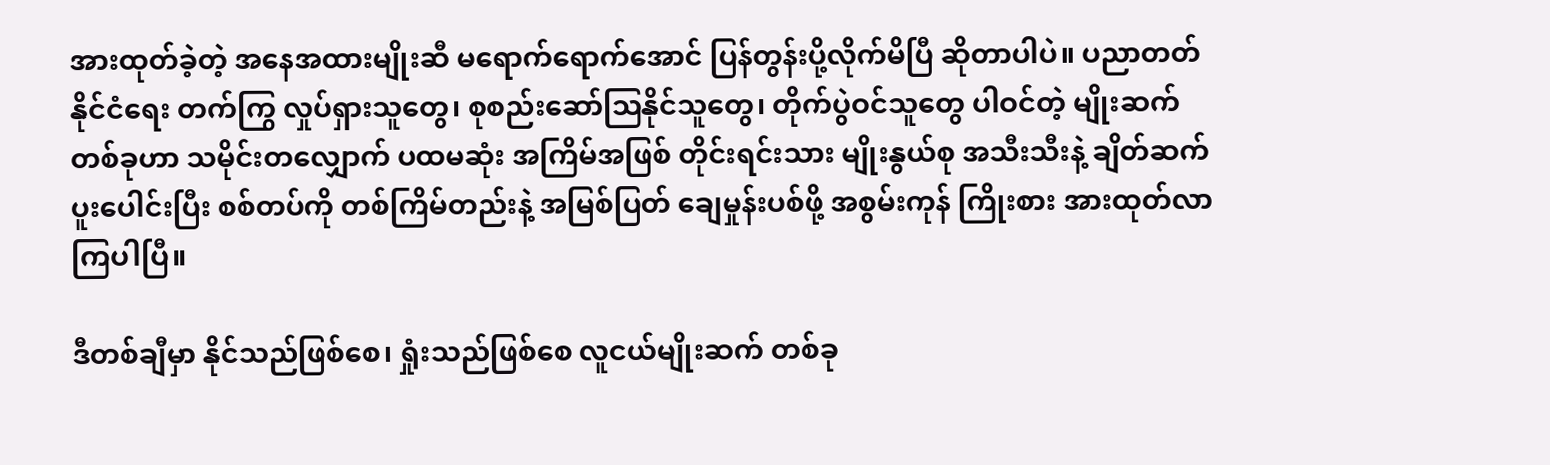အားထုတ်ခဲ့တဲ့ အနေအထားမျိုးဆီ မရောက်ရောက်အောင် ပြန်တွန်းပို့လိုက်မိပြီ ဆိုတာပါပဲ။ ပညာတတ် နိုင်ငံရေး တက်ကြွ လှုပ်ရှားသူတွေ၊ စုစည်းဆော်ဩနိုင်သူတွေ၊ တိုက်ပွဲဝင်သူတွေ ပါဝင်တဲ့ မျိုးဆက်တစ်ခုဟာ သမိုင်းတလျှောက် ပထမဆုံး အကြိမ်အဖြစ် တိုင်းရင်းသား မျိုးနွယ်စု အသီးသီးနဲ့ ချိတ်ဆက် ပူးပေါင်းပြီး စစ်တပ်ကို တစ်ကြိမ်တည်းနဲ့ အမြစ်ပြတ် ချေမှုန်းပစ်ဖို့ အစွမ်းကုန် ကြိုးစား အားထုတ်လာကြပါပြီ။

ဒီတစ်ချီမှာ နိုင်သည်ဖြစ်စေ၊ ရှုံးသည်ဖြစ်စေ လူငယ်မျိုးဆက် တစ်ခု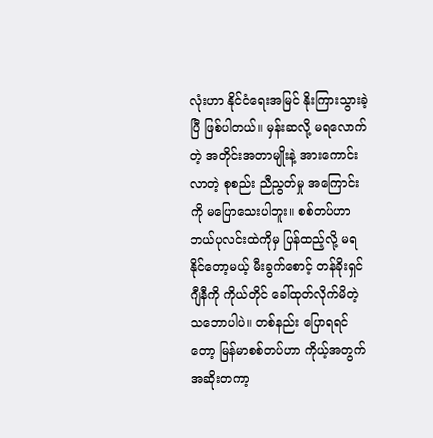လုံးဟာ နိုင်ငံရေးအမြင် နိုးကြားသွားခဲ့ပြီ ဖြစ်ပါတယ်။ မှန်းဆလို့ မရလောက်တဲ့ အတိုင်းအတာမျိုးနဲ့ အားကောင်းလာတဲ့ စုစည်း ညီညွတ်မှု အကြောင်းကို မပြောသေးပါဘူး။ စစ်တပ်ဟာ ဘယ်ပုလင်းထဲကိုမှ ပြန်ထည့်လို့ မရနိုင်တော့မယ့် မီးခွက်စောင့် တန်ခိုးရှင် ဂျီနီကို ကိုယ်တိုင် ခေါ်ထုတ်လိုက်မိတဲ့ သဘောပါပဲ။ တစ်နည်း ပြောရရင်တော့ မြန်မာစစ်တပ်ဟာ ကိုယ့်အတွက် အဆိုးတကာ့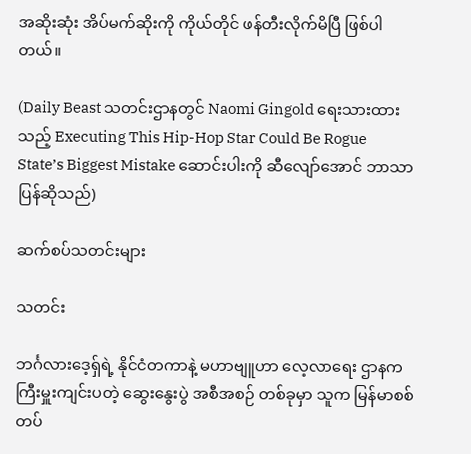အဆိုးဆုံး အိပ်မက်ဆိုးကို ကိုယ်တိုင် ဖန်တီးလိုက်မိပြီ ဖြစ်ပါတယ်။

(Daily Beast သတင်းဌာနတွင် Naomi Gingold ရေးသားထားသည့် Executing This Hip-Hop Star Could Be Rogue State’s Biggest Mistake ဆောင်းပါးကို ဆီလျော်အောင် ဘာသာပြန်ဆိုသည်)

ဆက်စပ်သတင်းများ

သတင်း

ဘင်္ဂလားဒေ့ရှ်ရဲ့ နိုင်ငံတကာနဲ့ မဟာဗျူဟာ လေ့လာရေး ဌာနက ကြီးမှူးကျင်းပတဲ့ ဆွေးနွေးပွဲ အစီအစဉ် တစ်ခုမှာ သူက မြန်မာစစ်တပ်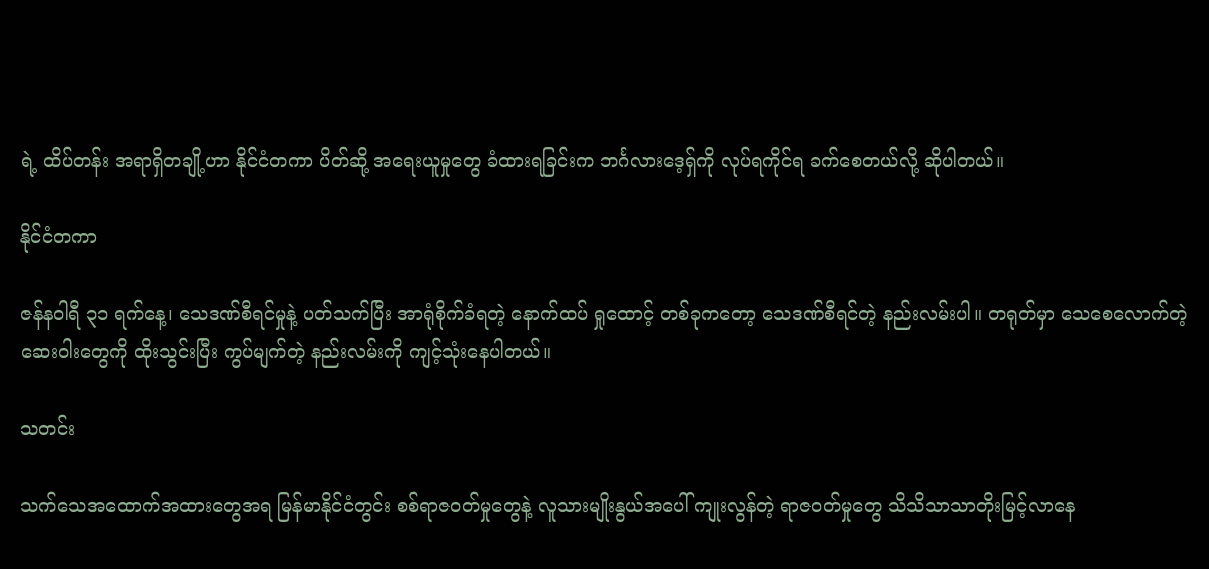ရဲ့ ထိပ်တန်း အရာရှိတချို့ဟာ နိုင်ငံတကာ ပိတ်ဆို့ အရေးယူမှုတွေ ခံထားရခြင်းက ဘင်္ဂလားဒေ့ရှ်ကို လုပ်ရကိုင်ရ ခက်စေတယ်လို့ ဆိုပါတယ်။

နိုင်ငံတကာ

ဇန်နဝါရီ ၃၁ ရက်နေ့၊ သေဒဏ်စီရင်မှုနဲ့ ပတ်သက်ပြီး အာရုံစိုက်ခံရတဲ့ နောက်ထပ် ရှုထောင့် တစ်ခုကတော့ သေဒဏ်စီရင်တဲ့ နည်းလမ်းပါ။ တရုတ်မှာ သေစေလောက်တဲ့ ဆေးဝါးတွေကို ထိုးသွင်းပြီး ကွပ်မျက်တဲ့ နည်းလမ်းကို ကျင့်သုံးနေပါတယ်။

သတင်း

သက်သေအထောက်အထားတွေအရ မြန်မာနိုင်ငံတွင်း စစ်ရာဇဝတ်မှုတွေနဲ့ လူသားမျိုးနွယ်အပေါ် ကျုးလွန်တဲ့ ရာဇဝတ်မှုတွေ သိသိသာသာတိုးမြင့်လာနေ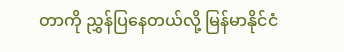တာကို ညွှန်ပြနေတယ်လို့ မြန်မာနိုင်ငံ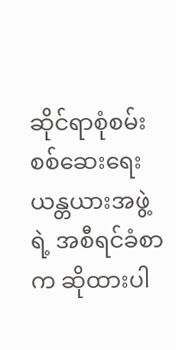ဆိုင်ရာစုံစမ်းစစ်ဆေးရေးယန္တယားအဖွဲ့ရဲ့ အစီရင်ခံစာက ဆိုထားပါ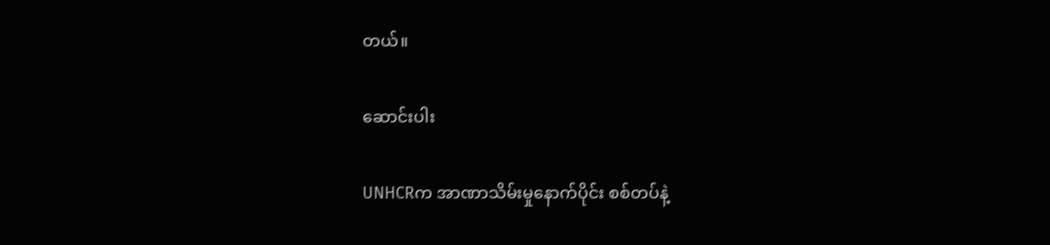တယ်။

ဆောင်းပါး

UNHCRက အာဏာသိမ်းမှုနောက်ပိုင်း စစ်တပ်နဲ့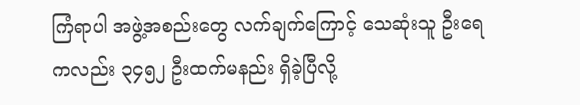ကြံရာပါ အဖွဲ့အစည်းတွေ လက်ချက်ကြောင့် သေဆုံးသူ ဦးရေကလည်း ၃၄၅၂ ဦးထက်မနည်း ရှိခဲ့ပြီလို့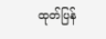ထုတ်ပြန်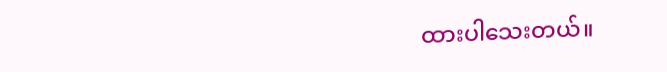ထားပါသေးတယ်။